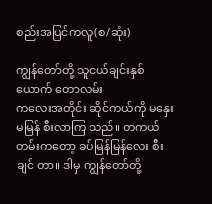စည်းအပြင်ကလူ(စ/ဆုံး)

ကျွန်တော်တို့ သူငယ်ချင်းနှစ်ယောက် တောလမ်း
ကလေးအတိုင်း ဆိုင်ကယ်ကို မနှေးမမြန် စီးလာကြ သည်။ တကယ်တမ်းကတော့ ခပ်မြန်မြန်လေး စီးချင် တာ။ ဒါမှ ကျွန်တော်တို့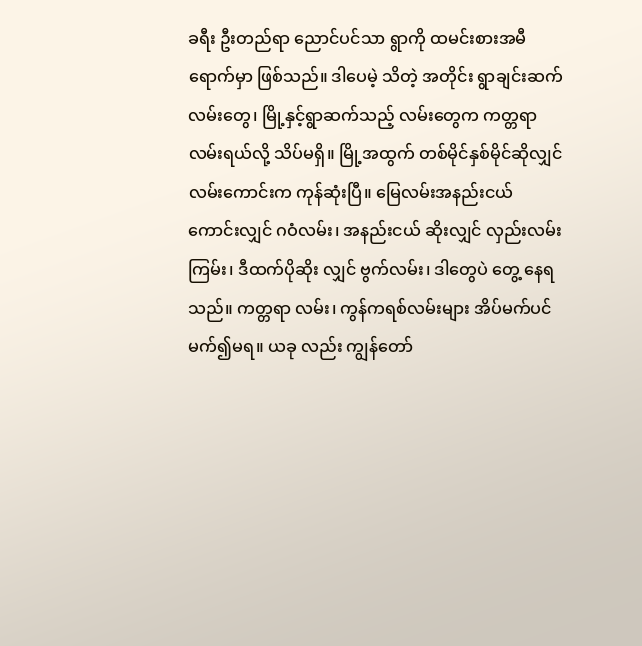ခရီး ဦးတည်ရာ ညောင်ပင်သာ ရွာကို ထမင်းစားအမီရောက်မှာ ဖြစ်သည်။ ဒါပေမဲ့ သိတဲ့ အတိုင်း ရွာချင်းဆက်လမ်းတွေ၊ မြို့နှင့်ရွာဆက်သည့် လမ်းတွေက ကတ္တရာလမ်းရယ်လို့ သိပ်မရှိ။ မြို့အထွက် တစ်မိုင်နှစ်မိုင်ဆိုလျှင် လမ်းကောင်းက ကုန်ဆုံးပြီ။ မြေလမ်းအနည်းငယ် ကောင်းလျှင် ဂဝံလမ်း၊ အနည်းငယ် ဆိုးလျှင် လှည်းလမ်းကြမ်း၊ ဒီထက်ပိုဆိုး လျှင် ဗွက်လမ်း၊ ဒါတွေပဲ တွေ့ နေရသည်။ ကတ္တရာ လမ်း၊ ကွန်ကရစ်လမ်းများ အိပ်မက်ပင် မက်၍မရ။ ယခု လည်း ကျွန်တော်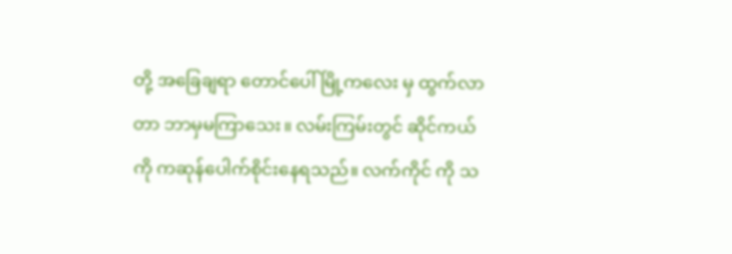တို့ အခြေချရာ တောင်ပေါ်မြို့ကလေး မှ ထွက်လာတာ ဘာမှမကြာသေး။ လမ်းကြမ်းတွင် ဆိုင်ကယ်ကို ကဆုန်ပေါက်စိုင်းနေရသည်။ လက်ကိုင် ကို သ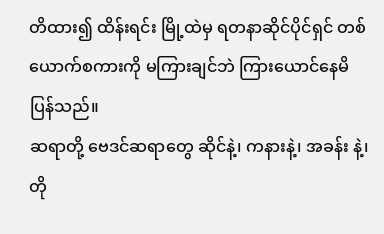တိထား၍ ထိန်းရင်း မြို့ထဲမှ ရတနာဆိုင်ပိုင်ရှင် တစ်ယောက်စကားကို မကြားချင်ဘဲ ကြားယောင်နေမိ ပြန်သည်။
ဆရာတို့ ဗေဒင်ဆရာတွေ ဆိုင်နဲ့၊ ကနားနဲ့၊ အခန်း နဲ့၊ တို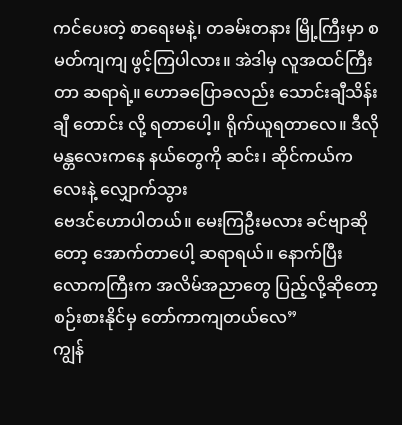ကင်ပေးတဲ့ စာရေးမနဲ့၊ တခမ်းတနား မြို့ကြီးမှာ စမတ်ကျကျ ဖွင့်ကြပါလား။ အဲဒါမှ လူအထင်ကြီးတာ ဆရာရဲ့။ ဟောခပြောခလည်း သောင်းချီသိန်းချီ တောင်း လို့ ရတာပေါ့။ ရိုက်ယူရတာလေ။ ဒီလိုမန္တလေးကနေ နယ်တွေကို ဆင်း၊ ဆိုင်ကယ်ကလေးနဲ့ လျှောက်သွား
ဗေဒင်ဟောပါတယ်။ မေးကြဦးမလား ခင်ဗျာဆိုတော့ အောက်တာပေါ့ ဆရာရယ်။ နောက်ပြီး လောကကြီးက အလိမ်အညာတွေ ပြည့်လို့ဆိုတော့ စဉ်းစားနိုင်မှ တော်ကာကျတယ်လေ”
ကျွန်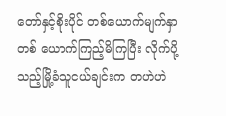တော်နှင့်စိုးပိုင် တစ်ယောက်မျက်နှာ တစ် ယောက်ကြည့်မိကြပြီး လိုက်ပို့သည့်မြို့ခံသူငယ်ချင်းက တဟဲဟဲ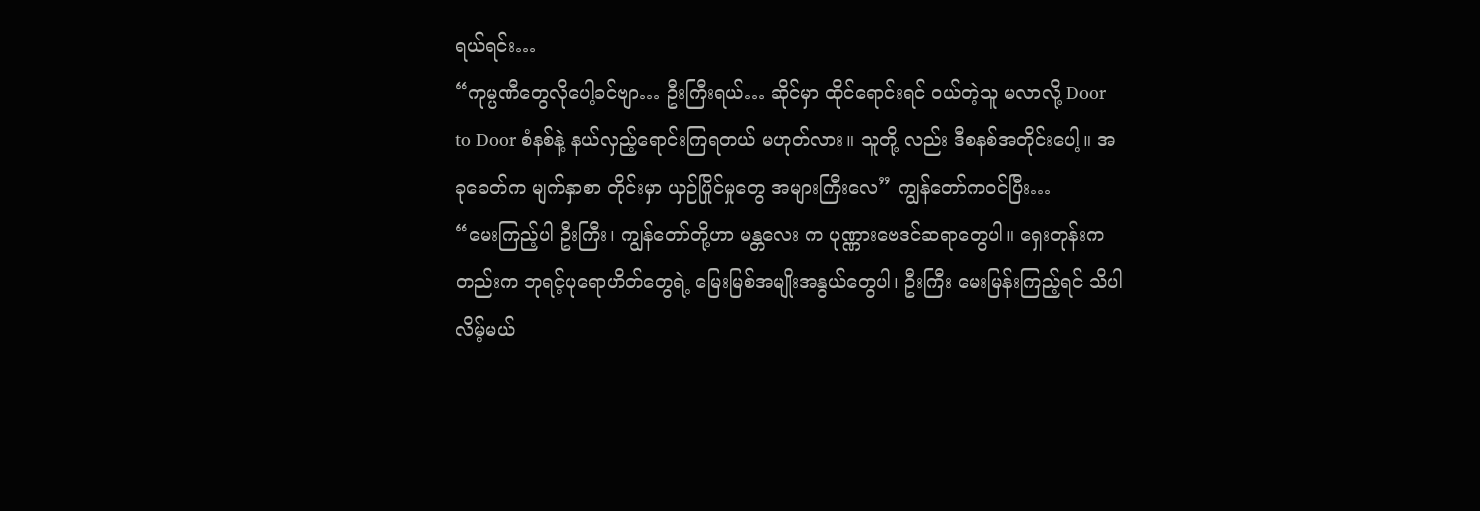ရယ်ရင်း…
“ကုမ္ပဏီတွေလိုပေါ့ခင်ဗျာ… ဦးကြီးရယ်… ဆိုင်မှာ ထိုင်ရောင်းရင် ဝယ်တဲ့သူ မလာလို့ Door to Door စံနစ်နဲ့ နယ်လှည့်ရောင်းကြရတယ် မဟုတ်လား။ သူတို့ လည်း ဒီစနစ်အတိုင်းပေါ့။ အခုခေတ်က မျက်နှာစာ တိုင်းမှာ ယှဉ်ပြိုင်မှုတွေ အများကြီးလေ” ကျွန်တော်ကဝင်ပြီး…
“မေးကြည့်ပါ ဦးကြီး၊ ကျွန်တော်တို့ဟာ မန္တလေး က ပုဏ္ဏားဗေဒင်ဆရာတွေပါ။ ရှေးတုန်းကတည်းက ဘုရင့်ပုရောဟိတ်တွေရဲ့ မြေးမြစ်အမျိုးအနွယ်တွေပါ၊ ဦးကြီး မေးမြန်းကြည့်ရင် သိပါလိမ့်မယ်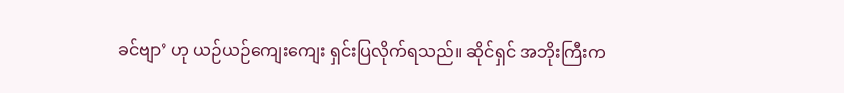ခင်ဗျာ’ ဟု ယဉ်ယဉ်ကျေးကျေး ရှင်းပြလိုက်ရသည်။ ဆိုင်ရှင် အဘိုးကြီးက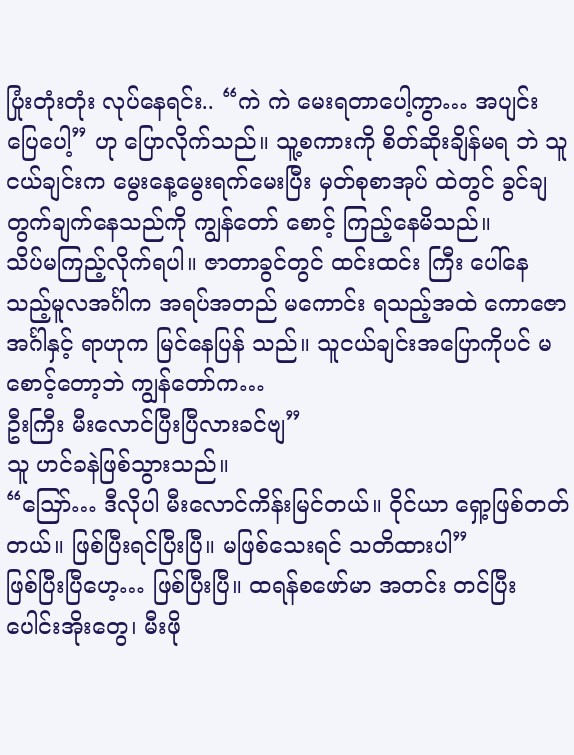ပြုံးတုံးတုံး လုပ်နေရင်း.. “ကဲ ကဲ မေးရတာပေါ့ကွာ… အပျင်းပြေပေါ့” ဟု ပြောလိုက်သည်။ သူ့စကားကို စိတ်ဆိုးချိန်မရ ဘဲ သူငယ်ချင်းက မွေးနေ့မွေးရက်မေးပြီး မှတ်စုစာအုပ် ထဲတွင် ခွင်ချတွက်ချက်နေသည်ကို ကျွန်တော် စောင့် ကြည့်နေမိသည်။
သိပ်မကြည့်လိုက်ရပါ။ ဇာတာခွင်တွင် ထင်းထင်း ကြီး ပေါ်နေသည့်မူလအင်္ဂါက အရပ်အတည် မကောင်း ရသည့်အထဲ ကောဇော အင်္ဂါနှင့် ရာဟုက မြင်နေပြန် သည်။ သူငယ်ချင်းအပြောကိုပင် မစောင့်တော့ဘဲ ကျွန်တော်က…
ဦးကြီး မီးလောင်ပြီးပြီလားခင်ဗျ”
သူ ဟင်ခနဲဖြစ်သွားသည်။
“ဪ… ဒီလိုပါ မီးလောင်ကိန်းမြင်တယ်။ ဝိုင်ယာ ရှော့ဖြစ်တတ်တယ်။ ဖြစ်ပြီးရင်ပြီးပြီ။ မဖြစ်သေးရင် သတိထားပါ”
ဖြစ်ပြီးပြီဟေ့… ဖြစ်ပြီးပြီ။ ထရန်စဖော်မာ အတင်း တင်ပြီး ပေါင်းအိုးတွေ၊ မီးဖို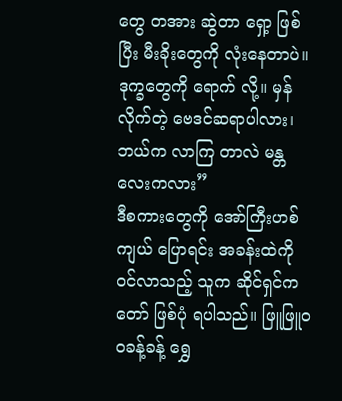တွေ တအား ဆွဲတာ ရှော့ ဖြစ်ပြီး မီးခိုးတွေကို လုံးနေတာပဲ။ ဒုက္ခတွေကို ရောက် လို့။ မှန်လိုက်တဲ့ ဗေဒင်ဆရာပါလား၊ ဘယ်က လာကြ တာလဲ မန္တလေးကလား”
ဒီစကားတွေကို အော်ကြီးဟစ်ကျယ် ပြောရင်း အခန်းထဲကို ဝင်လာသည့် သူက ဆိုင်ရှင်ကတော် ဖြစ်ပုံ ရပါသည်။ ဖြူဖြူဝဝခန့်ခန့် ရွှေ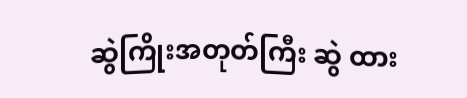ဆွဲကြိုးအတုတ်ကြီး ဆွဲ ထား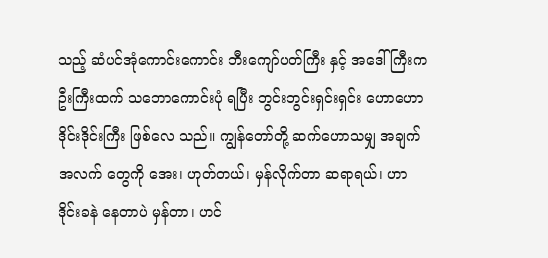သည့် ဆံပင်အုံကောင်းကောင်း ဘီးကျော်ပတ်ကြီး နှင့် အဒေါ်ကြီးက ဦးကြီးထက် သဘောကောင်းပုံ ရပြီး ဘွင်းဘွင်းရှင်းရှင်း ဟောဟော ဒိုင်းဒိုင်းကြီး ဖြစ်လေ သည်။ ကျွန်တော်တို့ ဆက်ဟောသမျှ အချက်အလက် တွေကို အေး၊ ဟုတ်တယ်၊ မှန်လိုက်တာ ဆရာရယ်၊ ဟာ ဒိုင်းခနဲ နေတာပဲ မှန်တာ၊ ဟင်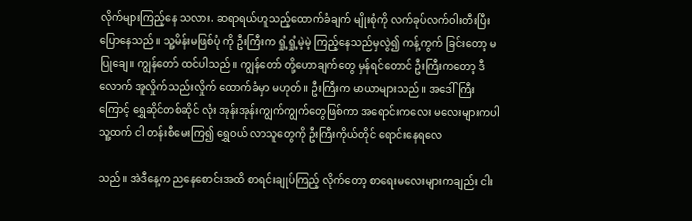လိုက်များကြည့်နေ သလား. ဆရာရယ်ဟူသည့်ထောက်ခံချက် မျိုးစုံကို လက်ခုပ်လက်ဝါးတီးပြီး ပြောနေသည်။ သူ့မိန်းမဖြစ်ပုံ ကို ဦးကြီးက ရှုံ့ရှုံ့မဲ့မဲ့ ကြည့်နေသည်မှလွဲ၍ ကန့်ကွက် ခြင်းတော့ မပြုချေ။ ကျွန်တော် ထင်ပါသည်။ ကျွန်တော် တို့ဟောချက်တွေ မှန်ရင်တောင် ဦးကြီးကတော့ ဒီလောက် အူလှိုက်သည်းလှိုက် ထောက်ခံမှာ မဟုတ်။ ဦးကြီးက မာယာများသည်။ အဒေါ်ကြီးကြောင့် ရွှေဆိုင်တစ်ဆိုင် လုံး အုန်းအုန်းကျွက်ကျွက်တွေဖြစ်ကာ အရောင်းကလေး မလေးများကပါ သူ့ထက် ငါ တန်းစီမေးကြ၍ ရွှေဝယ် လာသူတွေကို ဦးကြီးကိုယ်တိုင် ရောင်းနေရလေ

သည်။ အဲဒီနေ့က ညနေစောင်းအထိ စာရင်းချုပ်ကြည့် လိုက်တော့ စာရေးမလေးများကချည်း ငါး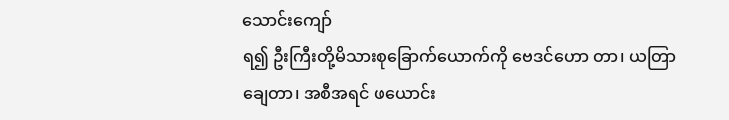သောင်းကျော်
ရ၍ ဦးကြီးတို့မိသားစုခြောက်ယောက်ကို ဗေဒင်ဟော တာ၊ ယတြာချေတာ၊ အစီအရင် ဖယောင်း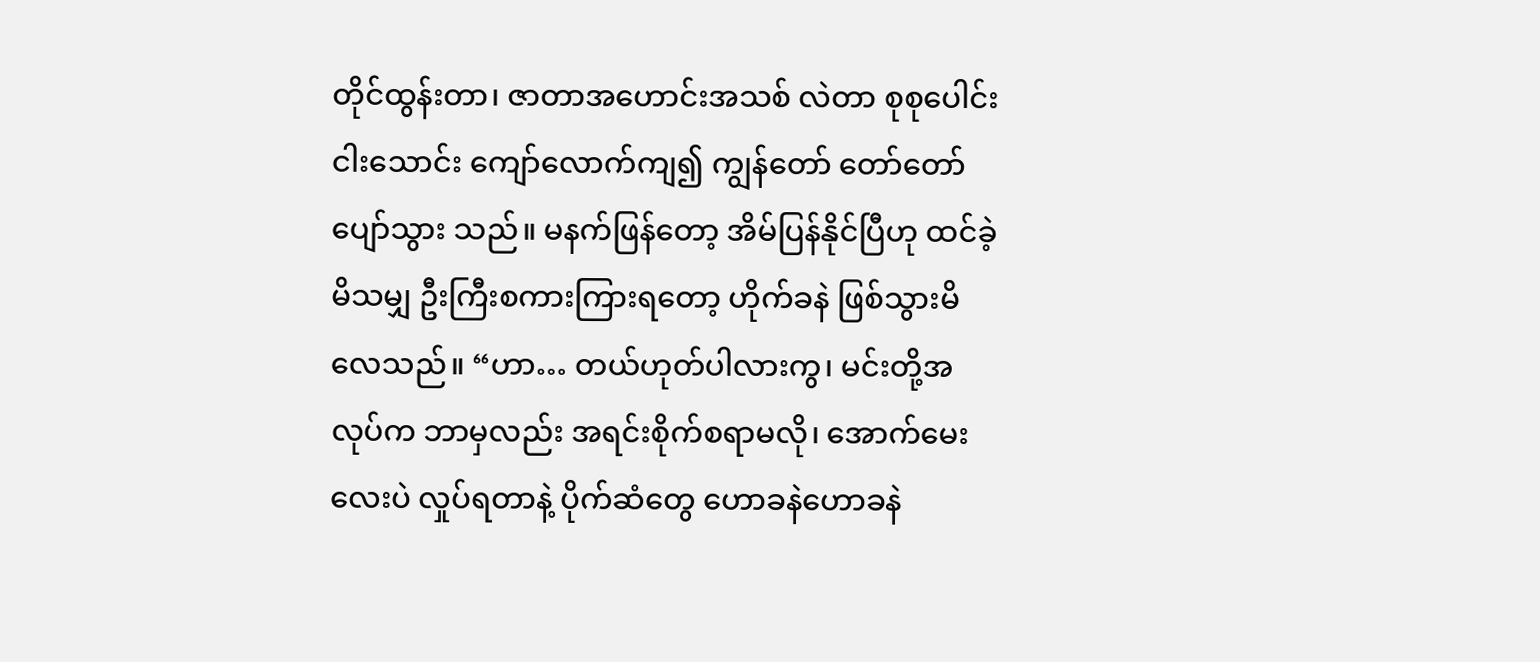တိုင်ထွန်းတာ၊ ဇာတာအဟောင်းအသစ် လဲတာ စုစုပေါင်း ငါးသောင်း ကျော်လောက်ကျ၍ ကျွန်တော် တော်တော်ပျော်သွား သည်။ မနက်ဖြန်တော့ အိမ်ပြန်နိုင်ပြီဟု ထင်ခဲ့မိသမျှ ဦးကြီးစကားကြားရတော့ ဟိုက်ခနဲ ဖြစ်သွားမိလေသည်။ “ဟာ… တယ်ဟုတ်ပါလားကွ၊ မင်းတို့အလုပ်က ဘာမှလည်း အရင်းစိုက်စရာမလို၊ အောက်မေးလေးပဲ လှုပ်ရတာနဲ့ ပိုက်ဆံတွေ ဟောခနဲဟောခနဲ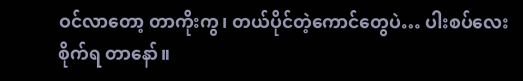ဝင်လာတော့ တာကိုးကွ၊ တယ်ပိုင်တဲ့ကောင်တွေပဲ… ပါးစပ်လေး စိုက်ရ တာနော်။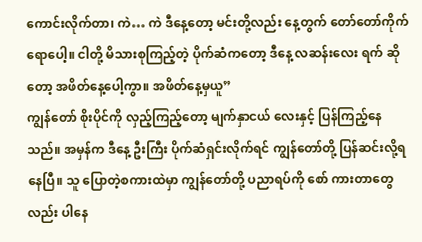ကောင်းလိုက်တာ၊ ကဲ… ကဲ ဒီနေ့တော့ မင်းတို့လည်း နေ့တွက် တော်တော်ကိုက်ရောပေါ့။ ငါတို့ မိသားစုကြည့်တဲ့ ပိုက်ဆံကတော့ ဒီနေ့ လဆန်းလေး ရက် ဆိုတော့ အဖိတ်နေ့ပေါ့ကွာ။ အဖိတ်နေ့မှယူ”
ကျွန်တော် စိုးပိုင်ကို လှည့်ကြည့်တော့ မျက်နှာငယ် လေးနှင့် ပြန်ကြည့်နေသည်။ အမှန်က ဒီနေ့ ဦးကြီး ပိုက်ဆံရှင်းလိုက်ရင် ကျွန်တော်တို့ ပြန်ဆင်းလို့ရနေပြီ။ သူ ပြောတဲ့စကားထဲမှာ ကျွန်တော်တို့ ပညာရပ်ကို စော် ကားတာတွေလည်း ပါနေ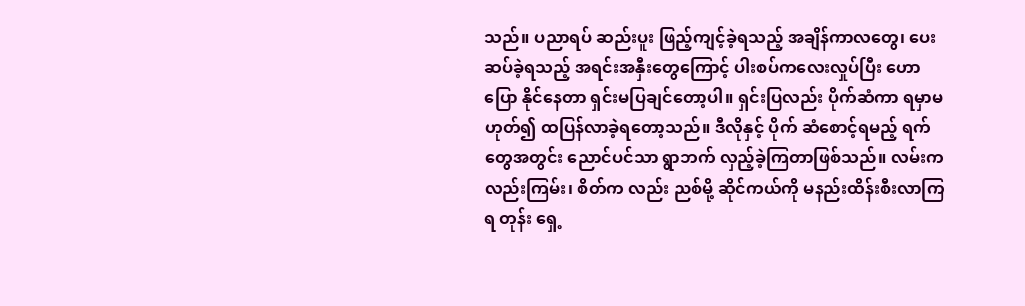သည်။ ပညာရပ် ဆည်းပူး ဖြည့်ကျင့်ခဲ့ရသည့် အချိန်ကာလတွေ၊ ပေးဆပ်ခဲ့ရသည့် အရင်းအနှီးတွေကြောင့် ပါးစပ်ကလေးလှုပ်ပြီး ဟောပြော နိုင်နေတာ ရှင်းမပြချင်တော့ပါ။ ရှင်းပြလည်း ပိုက်ဆံကာ ရမှာမဟုတ်၍ ထပြန်လာခဲ့ရတော့သည်။ ဒီလိုနှင့် ပိုက် ဆံစောင့်ရမည့် ရက်တွေအတွင်း ညောင်ပင်သာ ရွာဘက် လှည့်ခဲ့ကြတာဖြစ်သည်။ လမ်းကလည်းကြမ်း၊ စိတ်က လည်း ညစ်မို့ ဆိုင်ကယ်ကို မနည်းထိန်းစီးလာကြရ တုန်း ရှေ့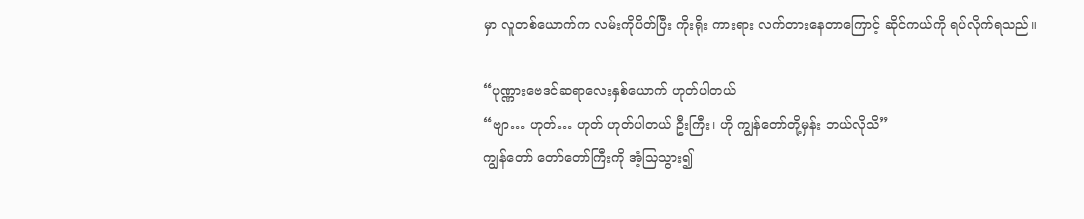မှာ လူတစ်ယောက်က လမ်းကိုပိတ်ပြီး ကိုးရိုး ကားရား လက်တားနေတာကြောင့် ဆိုင်ကယ်ကို ရပ်လိုက်ရသည်။

“ပုဏ္ဏားဗေဒင်ဆရာလေးနှစ်ယောက် ဟုတ်ပါတယ်
“ဗျာ… ဟုတ်… ဟုတ် ဟုတ်ပါတယ် ဦးကြီး၊ ဟို ကျွန်တော်တို့မှန်း ဘယ်လိုသိ”
ကျွန်တော် တော်တော်ကြီးကို အံ့သြသွား၍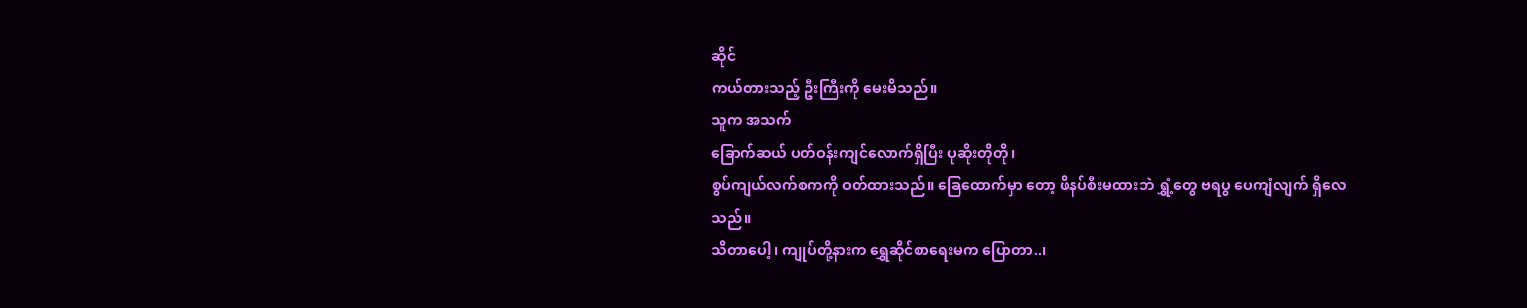ဆိုင်
ကယ်တားသည့် ဦးကြီးကို မေးမိသည်။
သူက အသက်
ခြောက်ဆယ် ပတ်ဝန်းကျင်လောက်ရှိပြီး ပုဆိုးတိုတို၊
စွပ်ကျယ်လက်စကကို ဝတ်ထားသည်။ ခြေထောက်မှာ တော့ ဖိနပ်စီးမထားဘဲ ရွှံ့တွေ ဗရပွ ပေကျံလျက် ရှိလေ
သည်။
သိတာပေါ့၊ ကျုပ်တို့နားက ရွှေဆိုင်စာရေးမက ပြောတာ..၊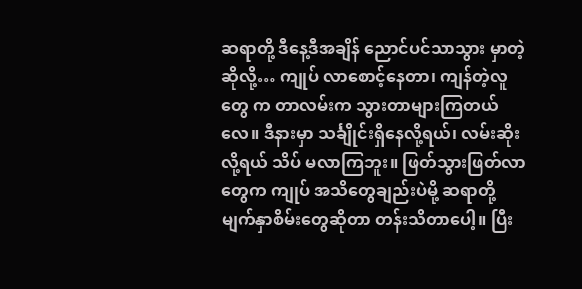ဆရာတို့ ဒီနေ့ဒီအချိန် ညောင်ပင်သာသွား မှာတဲ့ ဆိုလို့… ကျုပ် လာစောင့်နေတာ၊ ကျန်တဲ့လူတွေ က တာလမ်းက သွားတာများကြတယ်လေ။ ဒီနားမှာ သင်္ချိုင်းရှိနေလို့ရယ်၊ လမ်းဆိုးလို့ရယ် သိပ် မလာကြဘူး။ ဖြတ်သွားဖြတ်လာတွေက ကျုပ် အသိတွေချည်းပဲမို့ ဆရာတို့ မျက်နှာစိမ်းတွေဆိုတာ တန်းသိတာပေါ့။ ပြီး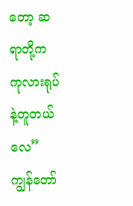တော့ ဆရာတို့က ကုလားရုပ်နဲ့တူတယ်လေ” ကျွန်တော်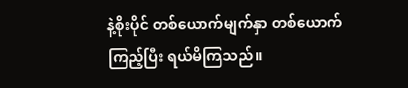နဲ့စိုးပိုင် တစ်ယောက်မျက်နှာ တစ်ယောက် ကြည့်ပြီး ရယ်မိကြသည်။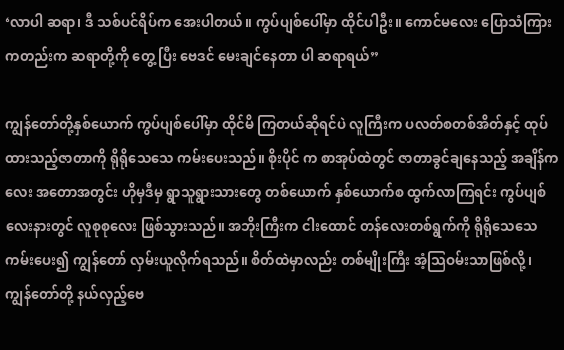‘လာပါ ဆရာ၊ ဒီ သစ်ပင်ရိပ်က အေးပါတယ်။ ကွပ်ပျစ်ပေါ်မှာ ထိုင်ပါဦး။ ကောင်မလေး ပြောသံကြား ကတည်းက ဆရာတို့ကို တွေ့ ပြီး ဗေဒင် မေးချင်နေတာ ပါ ဆရာရယ်”

ကျွန်တော်တို့နှစ်ယောက် ကွပ်ပျစ်ပေါ်မှာ ထိုင်မိ ကြတယ်ဆိုရင်ပဲ လူကြီးက ပလတ်စတစ်အိတ်နှင့် ထုပ် ထားသည့်ဇာတာကို ရိုရိုသေသေ ကမ်းပေးသည်။ စိုးပိုင် က စာအုပ်ထဲတွင် ဇာတာခွင်ချနေသည့် အချိန်ကလေး အတောအတွင်း ဟိုမှဒီမှ ရွာသူရွားသားတွေ တစ်ယောက် နှစ်ယောက်စ ထွက်လာကြရင်း ကွပ်ပျစ်လေးနားတွင် လူစုစုလေး ဖြစ်သွားသည်။ အဘိုးကြီးက ငါးထောင် တန်လေးတစ်ရွက်ကို ရိုရိုသေသေ ကမ်းပေး၍ ကျွန်တော် လှမ်းယူလိုက်ရသည်။ စိတ်ထဲမှာလည်း တစ်မျိုးကြီး အံ့သြဝမ်းသာဖြစ်လို့၊ ကျွန်တော်တို့ နယ်လှည့်ဗေ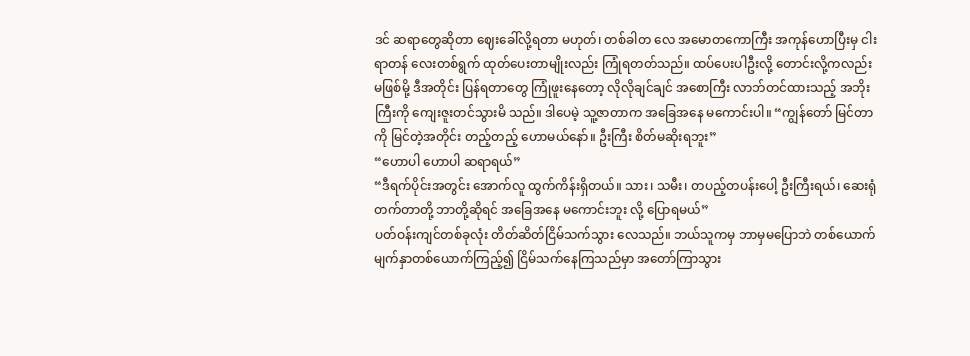ဒင် ဆရာတွေဆိုတာ ဈေးခေါ်လို့ရတာ မဟုတ်၊ တစ်ခါတ လေ အမောတကောကြီး အကုန်ဟောပြီးမှ ငါးရာတန် လေးတစ်ရွက် ထုတ်ပေးတာမျိုးလည်း ကြုံရတတ်သည်။ ထပ်ပေးပါဦးလို့ တောင်းလို့ကလည်း မဖြစ်မို့ ဒီအတိုင်း ပြန်ရတာတွေ ကြုံဖူးနေတော့ လိုလိုချင်ချင် အစောကြီး လာဘ်တင်ထားသည့် အဘိုးကြီးကို ကျေးဇူးတင်သွားမိ သည်။ ဒါပေမဲ့ သူ့ဇာတာက အခြေအနေ မကောင်းပါ။ “ကျွန်တော် မြင်တာကို မြင်တဲ့အတိုင်း တည့်တည့် ဟောမယ်နော်။ ဦးကြီး စိတ်မဆိုးရဘူး”
“ဟောပါ ဟောပါ ဆရာရယ်”
“ဒီရက်ပိုင်းအတွင်း အောက်လူ ထွက်ကိန်းရှိတယ်။ သား၊ သမီး၊ တပည့်တပန်းပေါ့ ဦးကြီးရယ်၊ ဆေးရုံ တက်တာတို့ ဘာတို့ဆိုရင် အခြေအနေ မကောင်းဘူး လို့ ပြောရမယ်”
ပတ်ဝန်းကျင်တစ်ခုလုံး တိတ်ဆိတ်ငြိမ်သက်သွား လေသည်။ ဘယ်သူကမှ ဘာမှမပြောဘဲ တစ်ယောက် မျက်နှာတစ်ယောက်ကြည့်၍ ငြိမ်သက်နေကြသည်မှာ အတော်ကြာသွား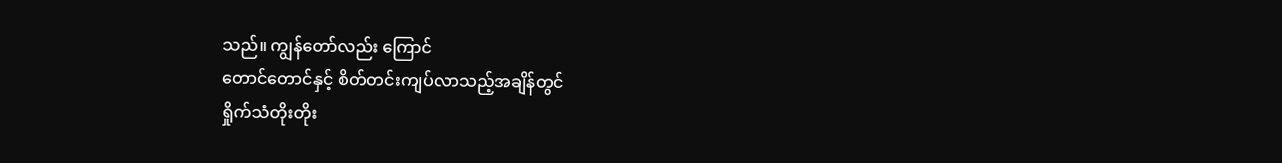သည်။ ကျွန်တော်လည်း ကြောင်
တောင်တောင်နှင့် စိတ်တင်းကျပ်လာသည့်အချိန်တွင်
ရှိုက်သံတိုးတိုး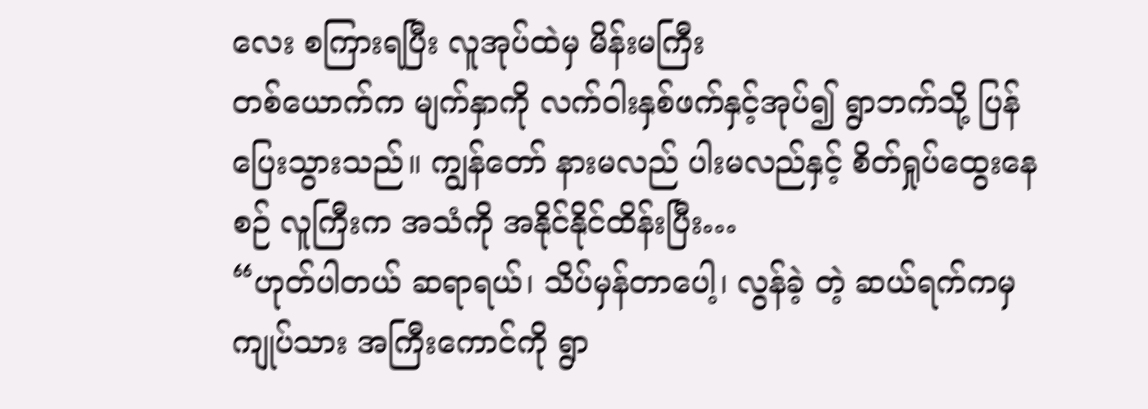လေး စကြားရပြီး လူအုပ်ထဲမှ မိန်းမကြီး
တစ်ယောက်က မျက်နှာကို လက်ဝါးနှစ်ဖက်နှင့်အုပ်၍ ရွာဘက်သို့ ပြန်ပြေးသွားသည်။ ကျွန်တော် နားမလည် ပါးမလည်နှင့် စိတ်ရှုပ်ထွေးနေစဉ် လူကြီးက အသံကို အနိုင်နိုင်ထိန်းပြီး…
“ဟုတ်ပါတယ် ဆရာရယ်၊ သိပ်မှန်တာပေါ့၊ လွန်ခဲ့ တဲ့ ဆယ်ရက်ကမှ ကျုပ်သား အကြီးကောင်ကို ရွာ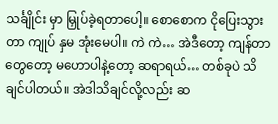သင်္ချိုင်း မှာ မြှုပ်ခဲ့ရတာပေါ့။ စောစောက ငိုပြေးသွားတာ ကျုပ် နှမ အုံးမေပါ။ ကဲ ကဲ… အဲဒီတော့ ကျန်တာတွေတော့ မဟောပါနဲ့တော့ ဆရာရယ်… တစ်ခုပဲ သိချင်ပါတယ်။ အဲဒါသိချင်လို့လည်း ဆ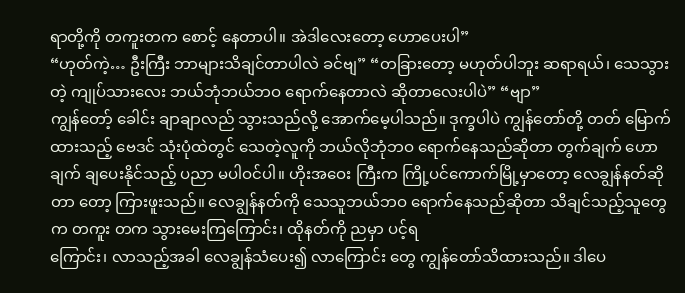ရာတို့ကို တကူးတက စောင့် နေတာပါ။ အဲဒါလေးတော့ ဟောပေးပါ”
“ဟုတ်ကဲ့… ဦးကြီး ဘာများသိချင်တာပါလဲ ခင်ဗျ” “တခြားတော့ မဟုတ်ပါဘူး ဆရာရယ်၊ သေသွား တဲ့ ကျုပ်သားလေး ဘယ်ဘုံဘယ်ဘဝ ရောက်နေတာလဲ ဆိုတာလေးပါပဲ” “ဗျာ”
ကျွန်တော့် ခေါင်း ချာချာလည် သွားသည်လို့ အောက်မေ့ပါသည်။ ဒုက္ခပါပဲ ကျွန်တော်တို့ တတ် မြောက်ထားသည့် ဗေဒင် သုံးပုံထဲတွင် သေတဲ့လူကို ဘယ်လိုဘုံဘဝ ရောက်နေသည်ဆိုတာ တွက်ချက် ဟောချက် ချပေးနိုင်သည့် ပညာ မပါဝင်ပါ။ ဟိုးအဝေး ကြီးက ကြို့ပင်ကောက်မြို့မှာတော့ လေချွန်နတ်ဆိုတာ တော့ ကြားဖူးသည်။ လေချွန်နတ်ကို သေသူဘယ်ဘဝ ရောက်နေသည်ဆိုတာ သိချင်သည့်သူတွေက တကူး တက သွားမေးကြကြောင်း၊ ထိုနတ်ကို ညမှာ ပင့်ရ
ကြောင်း၊ လာသည့်အခါ လေချွန်သံပေး၍ လာကြောင်း တွေ ကျွန်တော်သိထားသည်။ ဒါပေ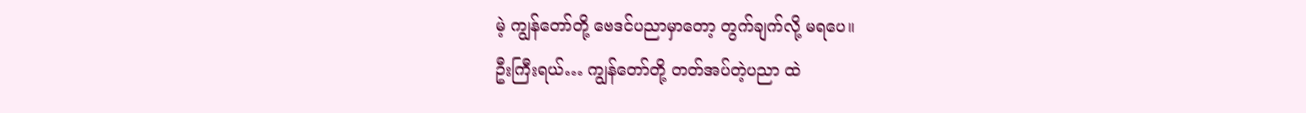မဲ့ ကျွန်တော်တို့ ဗေဒင်ပညာမှာတော့ တွက်ချက်လို့ မရပေ။
ဦးကြီးရယ်… ကျွန်တော်တို့ တတ်အပ်တဲ့ပညာ ထဲ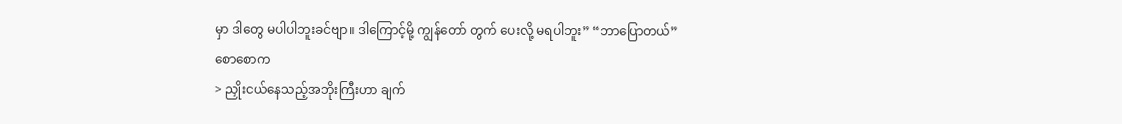မှာ ဒါတွေ မပါပါဘူးခင်ဗျာ။ ဒါကြောင့်မို့ ကျွန်တော် တွက် ပေးလို့ မရပါဘူး” “ဘာပြောတယ်”
စောစောက
> ညှိုးငယ်နေသည့်အဘိုးကြီးဟာ ချက်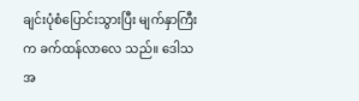ချင်းပုံစံပြောင်းသွားပြီး မျက်နှာကြီးက ခက်ထန်လာလေ သည်။ ဒေါသအ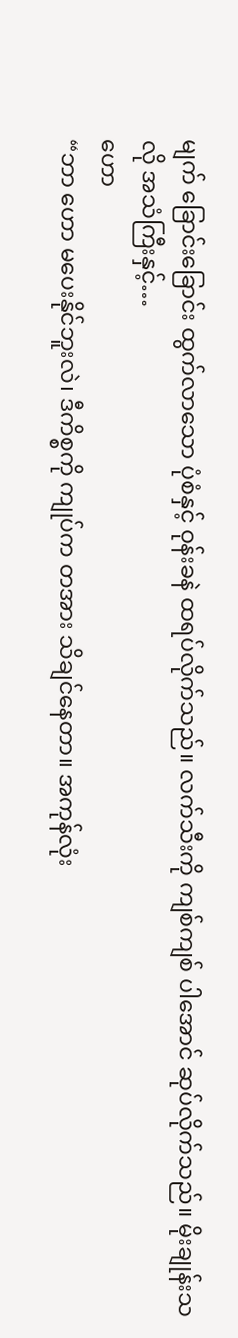မျက် ခြောင်းခြောင်း ထွက်လာသော ပုံစံနှင့် ဝုန်းခနဲ ထရပ်လိုက်သည်။ လက်သီးကို ကျစ်ကျစ် ပါအောင် ဆုပ်လိုက်သည်။ မိုးချုန်းသလို အသံကြီးနှင့်…
ဟော
“ဘာ ဟော မပေးနိုင်ဘူးလဲ၊ ဒီကိစ္စကို ကျုပ်က တအား သိချင်နေတာ။ အကုန်လုံး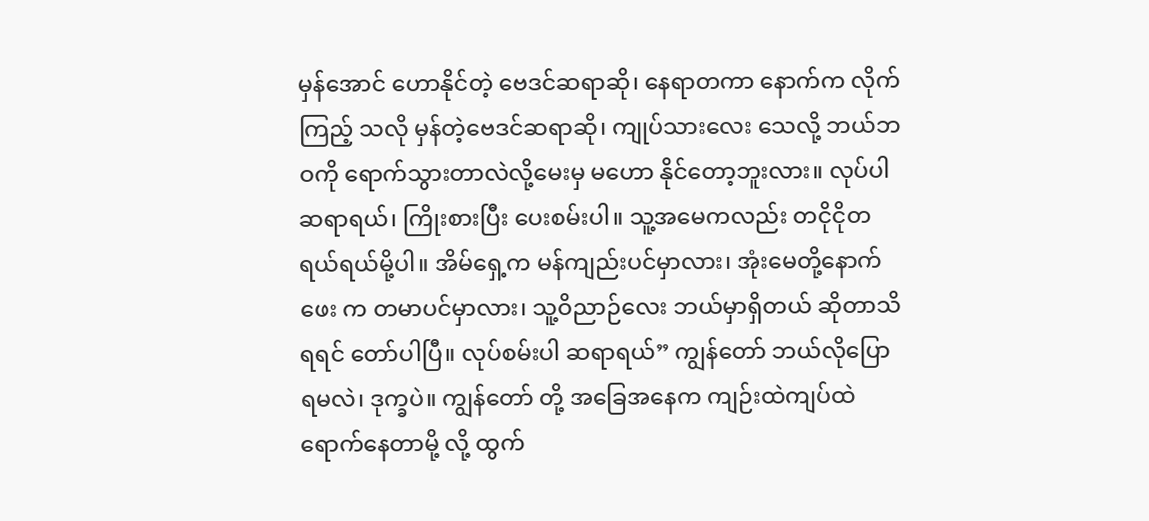မှန်အောင် ဟောနိုင်တဲ့ ဗေဒင်ဆရာဆို၊ နေရာတကာ နောက်က လိုက်ကြည့် သလို မှန်တဲ့ဗေဒင်ဆရာဆို၊ ကျုပ်သားလေး သေလို့ ဘယ်ဘဝကို ရောက်သွားတာလဲလို့မေးမှ မဟော နိုင်တော့ဘူးလား။ လုပ်ပါဆရာရယ်၊ ကြိုးစားပြီး ပေးစမ်းပါ။ သူ့အမေကလည်း တငိုငိုတရယ်ရယ်မို့ပါ။ အိမ်ရှေ့က မန်ကျည်းပင်မှာလား၊ အုံးမေတို့နောက်ဖေး က တမာပင်မှာလား၊ သူ့ဝိညာဉ်လေး ဘယ်မှာရှိတယ် ဆိုတာသိရရင် တော်ပါပြီ။ လုပ်စမ်းပါ ဆရာရယ်” ကျွန်တော် ဘယ်လိုပြောရမလဲ၊ ဒုက္ခပဲ။ ကျွန်တော် တို့ အခြေအနေက ကျဉ်းထဲကျပ်ထဲ ရောက်နေတာမို့ လို့ ထွက်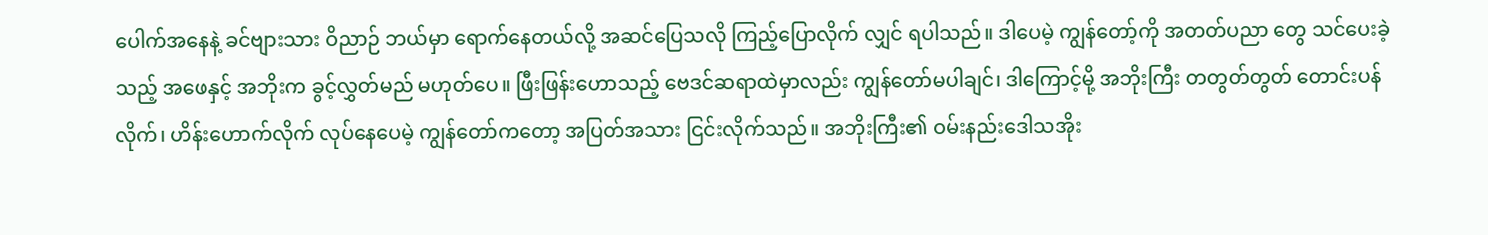ပေါက်အနေနဲ့ ခင်ဗျားသား ဝိညာဉ် ဘယ်မှာ ရောက်နေတယ်လို့ အဆင်ပြေသလို ကြည့်ပြောလိုက် လျှင် ရပါသည်။ ဒါပေမဲ့ ကျွန်တော့်ကို အတတ်ပညာ တွေ သင်ပေးခဲ့သည့် အဖေနှင့် အဘိုးက ခွင့်လွှတ်မည် မဟုတ်ပေ။ ဖြီးဖြန်းဟောသည့် ဗေဒင်ဆရာထဲမှာလည်း ကျွန်တော်မပါချင်၊ ဒါကြောင့်မို့ အဘိုးကြီး တတွတ်တွတ် တောင်းပန်လိုက်၊ ဟိန်းဟောက်လိုက် လုပ်နေပေမဲ့ ကျွန်တော်ကတော့ အပြတ်အသား ငြင်းလိုက်သည်။ အဘိုးကြီး၏ ဝမ်းနည်းဒေါသအိုး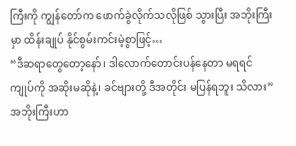ကြီးကို ကျွန်တော်က ဖောက်ခွဲလိုက်သလိုဖြစ် သွားပြီး အဘိုးကြီးမှာ ထိန်းချုပ် နိုင်စွမ်းကင်းမဲ့စွာဖြင့်…
“ဒီဆရာတွေတော့နော်၊ ဒါလောက်တောင်းပန်နေတာ မရရင် ကျုပ်ကို အဆိုးမဆိုနဲ့၊ ခင်ဗျားတို့ ဒီအတိုင်း မပြန်ရဘူး သိလား” အဘိုးကြီးဟာ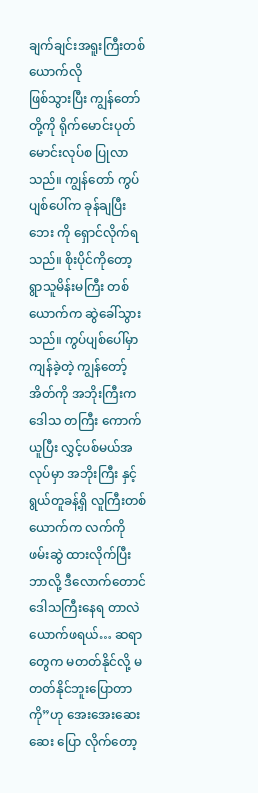ချက်ချင်းအရူးကြီးတစ်ယောက်လို
ဖြစ်သွားပြီး ကျွန်တော်တို့ကို ရိုက်မောင်းပုတ်မောင်းလုပ်စ ပြုလာသည်။ ကျွန်တော် ကွပ်ပျစ်ပေါ်က ခုန်ချပြီး ဘေး ကို ရှောင်လိုက်ရသည်။ စိုးပိုင်ကိုတော့ ရွာသူမိန်းမကြီး တစ်ယောက်က ဆွဲခေါ်သွားသည်။ ကွပ်ပျစ်ပေါ်မှာ ကျန်ခဲ့တဲ့ ကျွန်တော့်အိတ်ကို အဘိုးကြီးက ဒေါသ တကြီး ကောက်ယူပြီး လွှင့်ပစ်မယ်အလုပ်မှာ အဘိုးကြီး နှင့် ရွယ်တူခန့်ရှိ လူကြီးတစ်ယောက်က လက်ကို ဖမ်းဆွဲ ထားလိုက်ပြီး ဘာလို့ ဒီလောက်တောင် ဒေါသကြီးနေရ တာလဲ ယောက်ဖရယ်… ဆရာတွေက မတတ်နိုင်လို့ မတတ်နိုင်ဘူးပြောတာကို”ဟု အေးအေးဆေးဆေး ပြော လိုက်တော့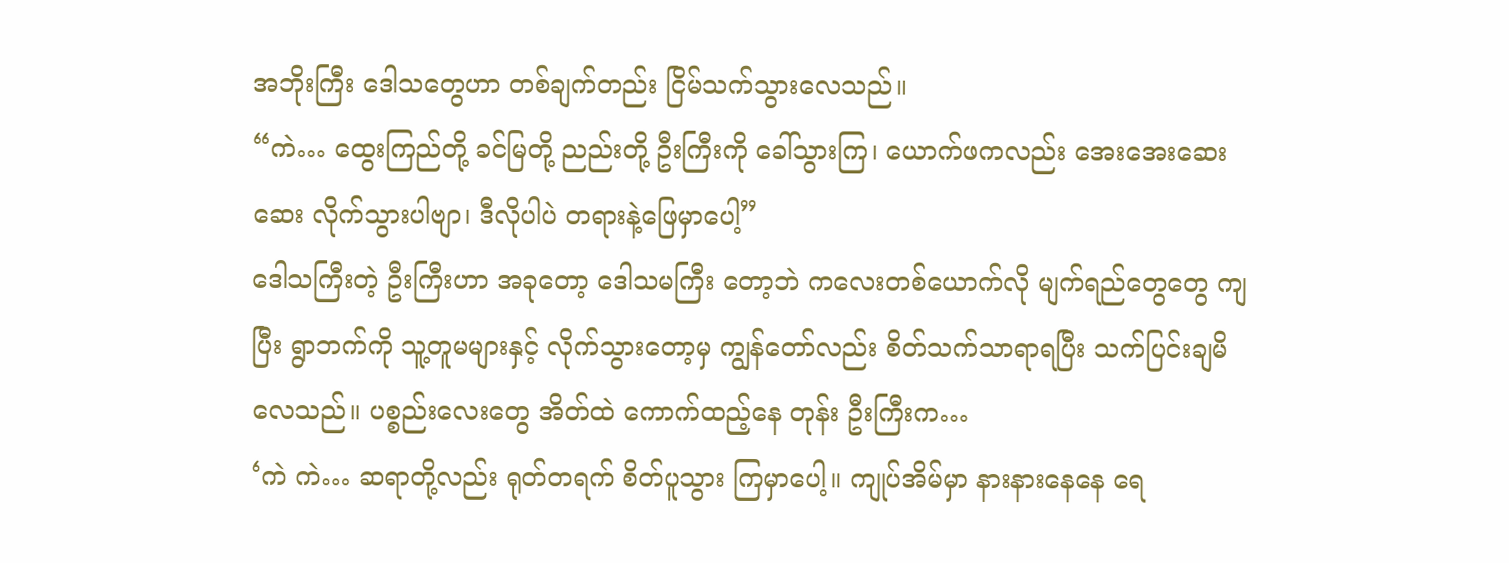အဘိုးကြီး ဒေါသတွေဟာ တစ်ချက်တည်း ငြိမ်သက်သွားလေသည်။
“ကဲ… ထွေးကြည်တို့ ခင်မြတို့ ညည်းတို့ ဦးကြီးကို ခေါ်သွားကြ၊ ယောက်ဖကလည်း အေးအေးဆေးဆေး လိုက်သွားပါဗျာ၊ ဒီလိုပါပဲ တရားနဲ့ဖြေမှာပေါ့”
ဒေါသကြီးတဲ့ ဦးကြီးဟာ အခုတော့ ဒေါသမကြီး တော့ဘဲ ကလေးတစ်ယောက်လို မျက်ရည်တွေတွေ ကျပြီး ရွာဘက်ကို သူ့တူမများနှင့် လိုက်သွားတော့မှ ကျွန်တော်လည်း စိတ်သက်သာရာရပြီး သက်ပြင်းချမိ လေသည်။ ပစ္စည်းလေးတွေ အိတ်ထဲ ကောက်ထည့်နေ တုန်း ဦးကြီးက…
‘ကဲ ကဲ… ဆရာတို့လည်း ရုတ်တရက် စိတ်ပူသွား ကြမှာပေါ့။ ကျုပ်အိမ်မှာ နားနားနေနေ ရေ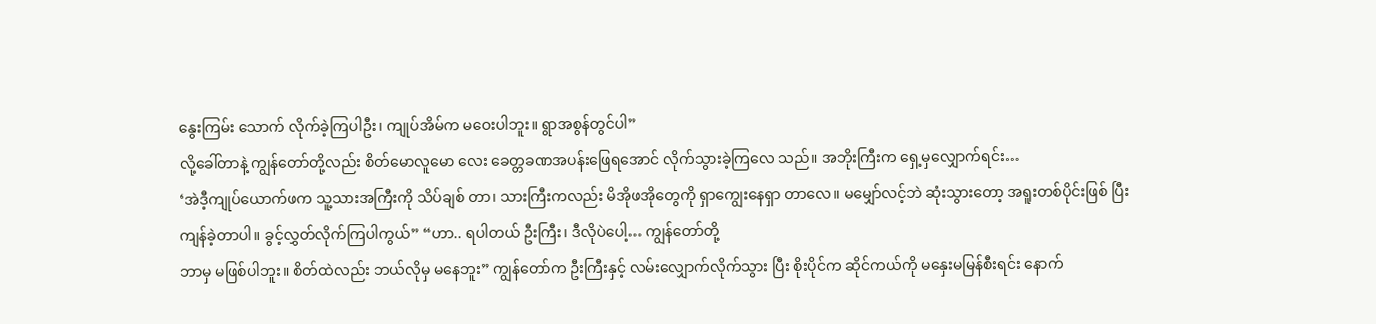နွေးကြမ်း သောက် လိုက်ခဲ့ကြပါဦး၊ ကျုပ်အိမ်က မဝေးပါဘူး။ ရွာအစွန်တွင်ပါ”
လို့ခေါ်တာနဲ့ ကျွန်တော်တို့လည်း စိတ်မောလူမော လေး ခေတ္တခဏအပန်းဖြေရအောင် လိုက်သွားခဲ့ကြလေ သည်။ အဘိုးကြီးက ရှေ့မှလျှောက်ရင်း…
‘အဲဒီ့ကျုပ်ယောက်ဖက သူ့သားအကြီးကို သိပ်ချစ် တာ၊ သားကြီးကလည်း မိအိုဖအိုတွေကို ရှာကျွေးနေရှာ တာလေ။ မမျှော်လင့်ဘဲ ဆုံးသွားတော့ အရူးတစ်ပိုင်းဖြစ် ပြီး ကျန်ခဲ့တာပါ။ ခွင့်လွှတ်လိုက်ကြပါကွယ်” “ဟာ.. ရပါတယ် ဦးကြီး၊ ဒီလိုပဲပေါ့… ကျွန်တော်တို့
ဘာမှ မဖြစ်ပါဘူး။ စိတ်ထဲလည်း ဘယ်လိုမှ မနေဘူး” ကျွန်တော်က ဦးကြီးနှင့် လမ်းလျှောက်လိုက်သွား ပြီး စိုးပိုင်က ဆိုင်ကယ်ကို မနှေးမမြန်စီးရင်း နောက်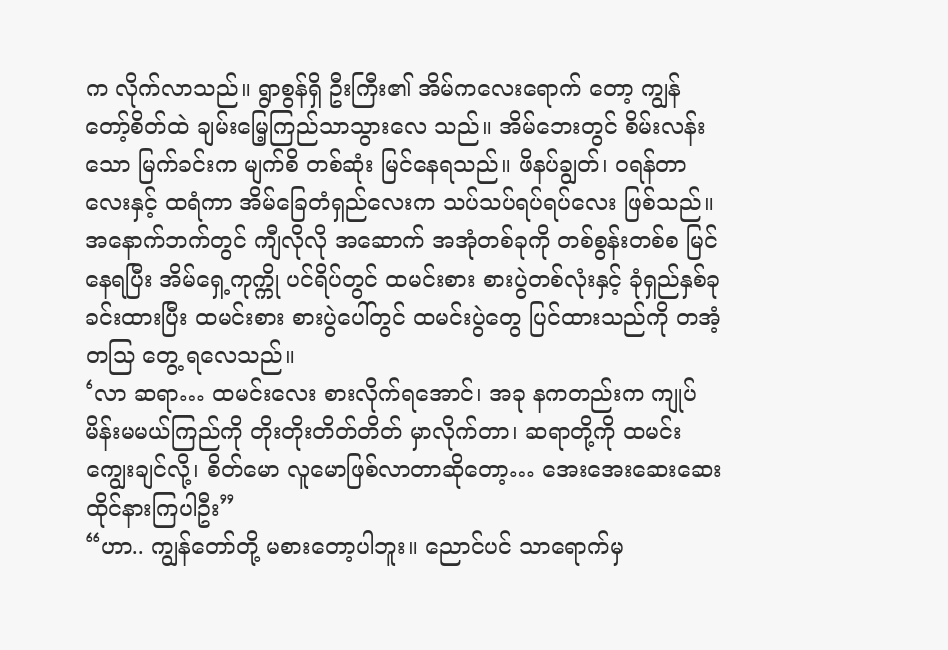က လိုက်လာသည်။ ရွာစွန်ရှိ ဦးကြီး၏ အိမ်ကလေးရောက် တော့ ကျွန်တော့်စိတ်ထဲ ချမ်းမြေ့ကြည်သာသွားလေ သည်။ အိမ်ဘေးတွင် စိမ်းလန်းသော မြက်ခင်းက မျက်စိ တစ်ဆုံး မြင်နေရသည်။ ဖိနပ်ချွတ်၊ ဝရန်တာလေးနှင့် ထရံကာ အိမ်ခြေတံရှည်လေးက သပ်သပ်ရပ်ရပ်လေး ဖြစ်သည်။ အနောက်ဘက်တွင် ကျီလိုလို အဆောက် အအုံတစ်ခုကို တစ်စွန်းတစ်စ မြင်နေရပြီး အိမ်ရှေ့ကုက္ကို ပင်ရိပ်တွင် ထမင်းစား စားပွဲတစ်လုံးနှင့် ခုံရှည်နှစ်ခု ခင်းထားပြီး ထမင်းစား စားပွဲပေါ်တွင် ထမင်းပွဲတွေ ပြင်ထားသည်ကို တအံ့တသြ တွေ့ ရလေသည်။
‘လာ ဆရာ… ထမင်းလေး စားလိုက်ရအောင်၊ အခု နကတည်းက ကျုပ်မိန်းမမယ်ကြည်ကို တိုးတိုးတိတ်တိတ် မှာလိုက်တာ၊ ဆရာတို့ကို ထမင်းကျွေးချင်လို့၊ စိတ်မော လူမောဖြစ်လာတာဆိုတော့… အေးအေးဆေးဆေး ထိုင်နားကြပါဦး”
“ဟာ.. ကျွန်တော်တို့ မစားတော့ပါဘူး။ ညောင်ပင် သာရောက်မှ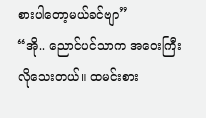စားပါတော့မယ်ခင်ဗျာ”
“အို.. ညောင်ပင်သာက အဝေးကြီး လိုသေးတယ်။ ထမင်းစား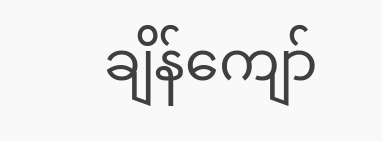ချိန်ကျော်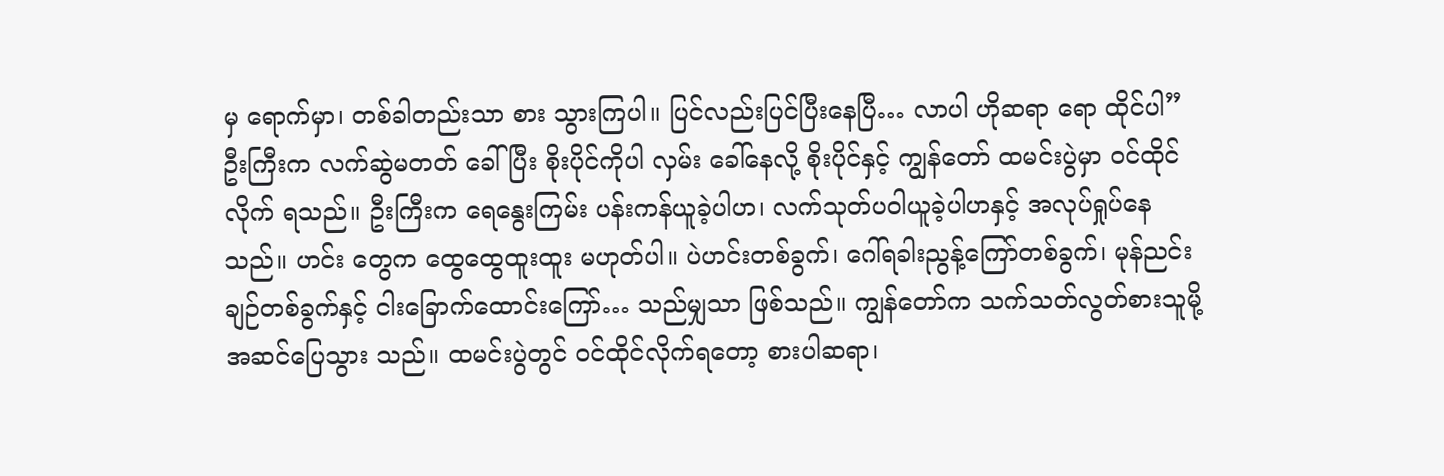မှ ရောက်မှာ၊ တစ်ခါတည်းသာ စား သွားကြပါ။ ပြင်လည်းပြင်ပြီးနေပြီ… လာပါ ဟိုဆရာ ရော ထိုင်ပါ”
ဦးကြီးက လက်ဆွဲမတတ် ခေါ်ပြီး စိုးပိုင်ကိုပါ လှမ်း ခေါ်နေလို့ စိုးပိုင်နှင့် ကျွန်တော် ထမင်းပွဲမှာ ဝင်ထိုင်လိုက် ရသည်။ ဦးကြီးက ရေနွေးကြမ်း ပန်းကန်ယူခဲ့ပါဟ၊ လက်သုတ်ပဝါယူခဲ့ပါဟနှင့် အလုပ်ရှုပ်နေသည်။ ဟင်း တွေက ထွေထွေထူးထူး မဟုတ်ပါ။ ပဲဟင်းတစ်ခွက်၊ ဂေါ်ရခါးညွန့်ကြော်တစ်ခွက်၊ မုန်ညင်းချဉ်တစ်ခွက်နှင့် ငါးခြောက်ထောင်းကြော်… သည်မျှသာ ဖြစ်သည်။ ကျွန်တော်က သက်သတ်လွတ်စားသူမို့ အဆင်ပြေသွား သည်။ ထမင်းပွဲတွင် ဝင်ထိုင်လိုက်ရတော့ စားပါဆရာ၊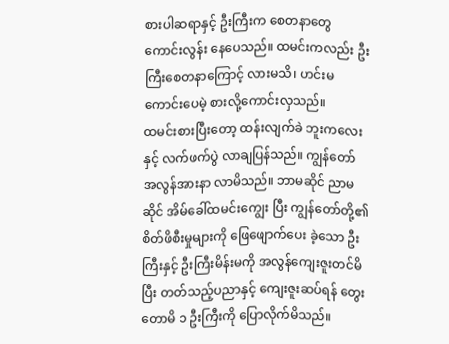စားပါဆရာနှင့် ဦးကြီးက စေတနာတွေ ကောင်းလွန်း နေပေသည်။ ထမင်းကလည်း ဦးကြီးစေတနာကြောင့် လားမသိ၊ ဟင်းမကောင်းပေမဲ့ စားလို့ကောင်းလှသည်။
ထမင်းစားပြီးတော့ ထန်းလျက်ခဲ ဘူးကလေးနှင့် လက်ဖက်ပွဲ လာချပြန်သည်။ ကျွန်တော် အလွန်အားနာ လာမိသည်။ ဘာမဆိုင် ညာမဆိုင် အိမ်ခေါ်ထမင်းကျွေး ပြီး ကျွန်တော်တို့၏ စိတ်ဖိစီးမှုများကို ဖြေဖျောက်ပေး ခဲ့သော ဦးကြီးနှင့် ဦးကြီးမိန်းမကို အလွန်ကျေးဇူးတင်မိ ပြီး တတ်သည့်ပညာနှင့် ကျေးဇူးဆပ်ရန် တွေးတောမိ ၁ ဦးကြီးကို ပြောလိုက်မိသည်။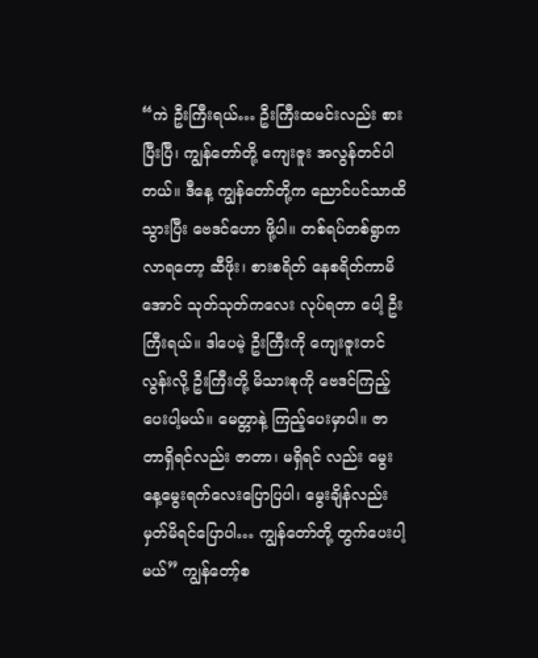“ကဲ ဦးကြီးရယ်… ဦးကြီးထမင်းလည်း စားပြီးပြီ၊ ကျွန်တော်တို့ ကျေးဇူး အလွန်တင်ပါတယ်။ ဒီနေ့ ကျွန်တော်တို့က ညောင်ပင်သာထိ သွားပြီး ဗေဒင်ဟော ဖို့ပါ။ တစ်ရပ်တစ်ရွာက လာရတော့ ဆီဖိုး၊ စားစရိတ် နေစရိတ်ကာမိအောင် သုတ်သုတ်ကလေး လုပ်ရတာ ပေါ့ ဦးကြီးရယ်။ ဒါပေမဲ့ ဦးကြီးကို ကျေးဇူးတင်လွန်းလို့ ဦးကြီးတို့ မိသားစုကို ဗေဒင်ကြည့်ပေးပါ့မယ်။ မေတ္တာနဲ့ ကြည့်ပေးမှာပါ။ ဇာတာရှိရင်လည်း ဇာတာ၊ မရှိရင် လည်း မွေးနေ့မွေးရက်လေးပြောပြပါ၊ မွေးချိန်လည်း မှတ်မိရင်ပြောပါ… ကျွန်တော်တို့ တွက်ပေးပါ့မယ်” ကျွန်တော့်စ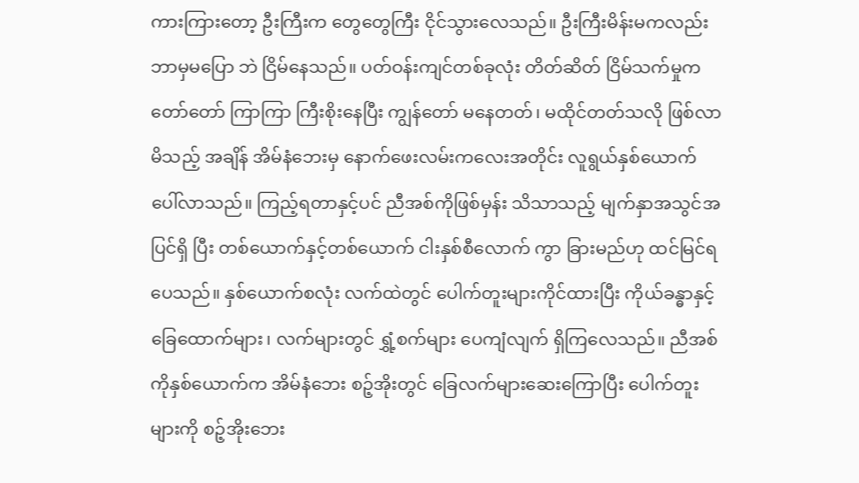ကားကြားတော့ ဦးကြီးက တွေတွေကြီး ငိုင်သွားလေသည်။ ဦးကြီးမိန်းမကလည်း ဘာမှမပြော ဘဲ ငြိမ်နေသည်။ ပတ်ဝန်းကျင်တစ်ခုလုံး တိတ်ဆိတ် ငြိမ်သက်မှုက တော်တော် ကြာကြာ ကြီးစိုးနေပြီး ကျွန်တော် မနေတတ်၊ မထိုင်တတ်သလို ဖြစ်လာမိသည့် အချိန် အိမ်နံဘေးမှ နောက်ဖေးလမ်းကလေးအတိုင်း လူရွယ်နှစ်ယောက် ပေါ်လာသည်။ ကြည့်ရတာနှင့်ပင် ညီအစ်ကိုဖြစ်မှန်း သိသာသည့် မျက်နှာအသွင်အပြင်ရှိ ပြီး တစ်ယောက်နှင့်တစ်ယောက် ငါးနှစ်စီလောက် ကွာ ခြားမည်ဟု ထင်မြင်ရပေသည်။ နှစ်ယောက်စလုံး လက်ထဲတွင် ပေါက်တူးများကိုင်ထားပြီး ကိုယ်ခန္ဓာနှင့် ခြေထောက်များ၊ လက်များတွင် ရွှံ့စက်များ ပေကျံလျက် ရှိကြလေသည်။ ညီအစ်ကိုနှစ်ယောက်က အိမ်နံဘေး စဉ့်အိုးတွင် ခြေလက်များဆေးကြောပြီး ပေါက်တူး များကို စဉ့်အိုးဘေး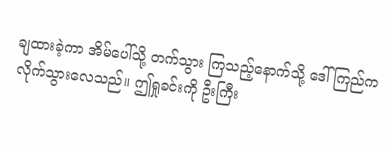ချထားခဲ့ကာ အိမ်ပေါ်သို့ တက်သွား ကြသည့်နောက်သို့ ဒေါ်ကြည်က လိုက်သွားလေသည်။ ဤရှုခင်းကို ဦးကြီး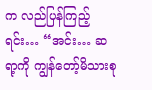က လည်ပြန်ကြည့်ရင်း… “အင်း… ဆရာ့ကို ကျွန်တော့်မိသားစု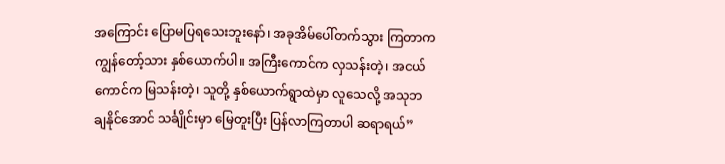အကြောင်း ပြောမပြရသေးဘူးနော်၊ အခုအိမ်ပေါ်တက်သွား ကြတာက ကျွန်တော့်သား နှစ်ယောက်ပါ။ အကြီးကောင်က လှသန်းတဲ့၊ အငယ်ကောင်က မြသန်းတဲ့၊ သူတို့ နှစ်ယောက်ရွာထဲမှာ လူသေလို့ အသုဘ ချနိုင်အောင် သင်္ချိုင်းမှာ မြေတူးပြီး ပြန်လာကြတာပါ ဆရာရယ်”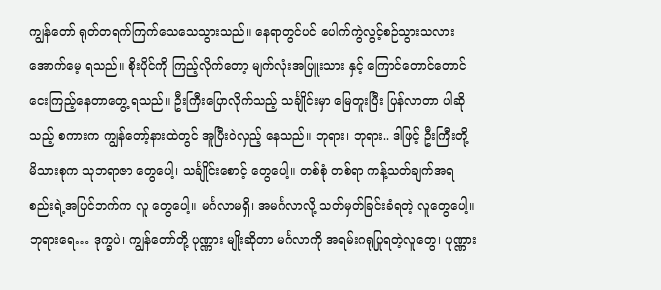ကျွန်တော် ရုတ်တရက်ကြက်သေသေသွားသည်။ နေရာတွင်ပင် ပေါက်ကွဲလွင့်စဉ်သွားသလား အောက်မေ့ ရသည်။ စိုးပိုင်ကို ကြည့်လိုက်တော့ မျက်လုံးအပြူးသား နှင့် ကြောင်တောင်တောင် ငေးကြည့်နေတာတွေ့ ရသည်။ ဦးကြီးပြောလိုက်သည့် သင်္ချိုင်းမှာ မြေတူးပြီး ပြန်လာတာ ပါဆိုသည့် စကားက ကျွန်တော့်နားထဲတွင် အူပြီးဝဲလှည့် နေသည်။ ဘုရား၊ ဘုရား.. ဒါဖြင့် ဦးကြီးတို့ မိသားစုက သုဘရာဇာ တွေပေါ့၊ သင်္ချိုင်းစောင့် တွေပေါ့။ တစ်စုံ တစ်ရာ ကန့်သတ်ချက်အရ စည်းရဲ့အပြင်ဘက်က လူ တွေပေါ့။ မင်္ဂလာမရှိ၊ အမင်္ဂလာလို့ သတ်မှတ်ခြင်းခံရတဲ့ လူတွေပေါ့။ ဘုရားရေ… ဒုက္ခပဲ၊ ကျွန်တော်တို့ ပုဏ္ဏား မျိုးဆိုတာ မင်္ဂလာကို အရမ်းဂရုပြုရတဲ့လူတွေ၊ ပုဏ္ဏား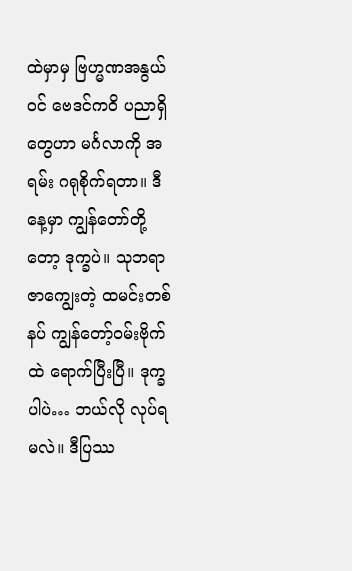ထဲမှာမှ ဗြဟ္မဏအနွယ်ဝင် ဗေဒင်ကဝိ ပညာရှိတွေဟာ မင်္ဂလာကို အရမ်း ဂရုစိုက်ရတာ။ ဒီနေ့မှာ ကျွန်တော်တို့ တော့ ဒုက္ခပဲ။ သုဘရာဇာကျွေးတဲ့ ထမင်းတစ်နပ် ကျွန်တော့်ဝမ်းဗိုက်ထဲ ရောက်ပြီးပြီ။ ဒုက္ခပါပဲ… ဘယ်လို လုပ်ရမလဲ။ ဒီပြဿ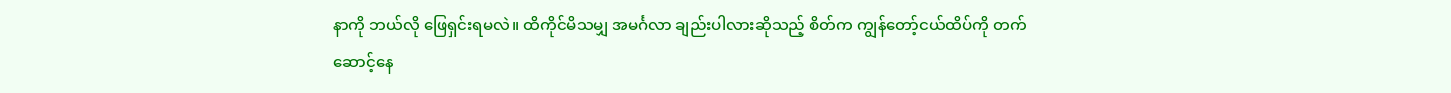နာကို ဘယ်လို ဖြေရှင်းရမလဲ။ ထိကိုင်မိသမျှ အမင်္ဂလာ ချည်းပါလားဆိုသည့် စိတ်က ကျွန်တော့်ငယ်ထိပ်ကို တက်ဆောင့်နေ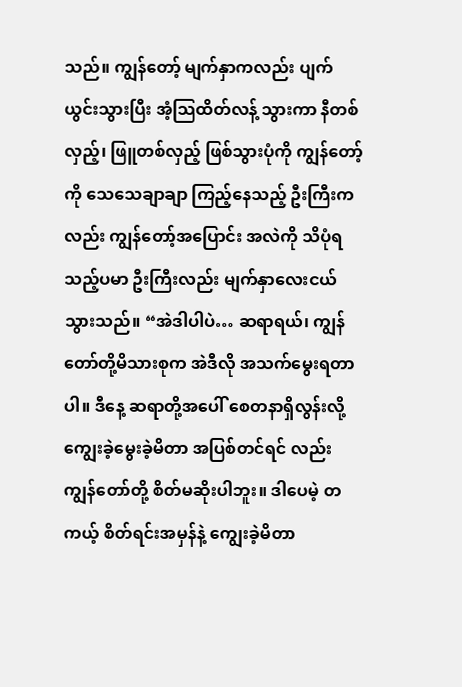သည်။ ကျွန်တော့် မျက်နှာကလည်း ပျက်ယွင်းသွားပြီး အံ့သြထိတ်လန့် သွားကာ နီတစ်လှည့်၊ ဖြူတစ်လှည့် ဖြစ်သွားပုံကို ကျွန်တော့်ကို သေသေချာချာ ကြည့်နေသည့် ဦးကြီးက လည်း ကျွန်တော့်အပြောင်း အလဲကို သိပုံရသည့်ပမာ ဦးကြီးလည်း မျက်နှာလေးငယ် သွားသည်။ “အဲဒါပါပဲ… ဆရာရယ်၊ ကျွန်တော်တို့မိသားစုက အဲဒီလို အသက်မွေးရတာပါ။ ဒီနေ့ ဆရာတို့အပေါ် စေတနာရှိလွန်းလို့ ကျွေးခဲ့မွေးခဲ့မိတာ အပြစ်တင်ရင် လည်း ကျွန်တော်တို့ စိတ်မဆိုးပါဘူး။ ဒါပေမဲ့ တကယ့် စိတ်ရင်းအမှန်နဲ့ ကျွေးခဲ့မိတာ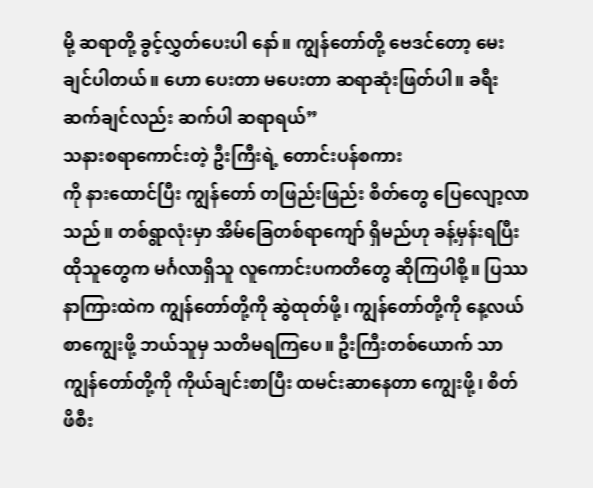မို့ ဆရာတို့ ခွင့်လွှတ်ပေးပါ နော်။ ကျွန်တော်တို့ ဗေဒင်တော့ မေးချင်ပါတယ်။ ဟော ပေးတာ မပေးတာ ဆရာဆုံးဖြတ်ပါ။ ခရီးဆက်ချင်လည်း ဆက်ပါ ဆရာရယ်”
သနားစရာကောင်းတဲ့ ဦးကြီးရဲ့ တောင်းပန်စကား
ကို နားထောင်ပြီး ကျွန်တော် တဖြည်းဖြည်း စိတ်တွေ ပြေလျော့လာသည်။ တစ်ရွာလုံးမှာ အိမ်ခြေတစ်ရာကျော် ရှိမည်ဟု ခန့်မှန်းရပြီး ထိုသူတွေက မင်္ဂလာရှိသူ လူကောင်းပကတိတွေ ဆိုကြပါစို့။ ပြဿနာကြားထဲက ကျွန်တော်တို့ကို ဆွဲထုတ်ဖို့၊ ကျွန်တော်တို့ကို နေ့လယ် စာကျွေးဖို့ ဘယ်သူမှ သတိမရကြပေ။ ဦးကြီးတစ်ယောက် သာ ကျွန်တော်တို့ကို ကိုယ်ချင်းစာပြီး ထမင်းဆာနေတာ ကျွေးဖို့၊ စိတ်ဖိစီး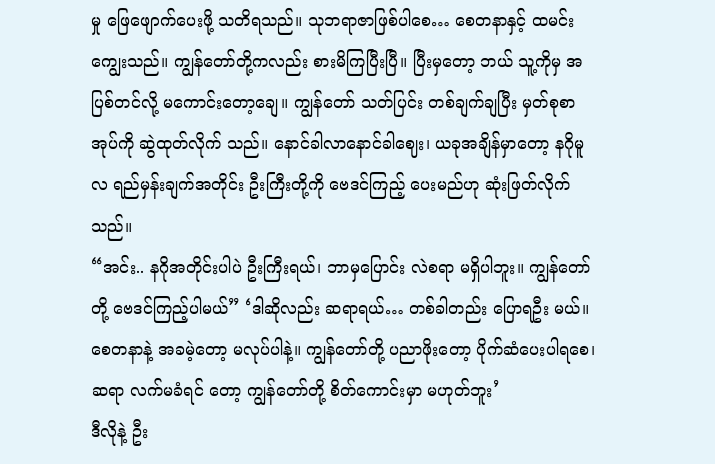မှု ဖြေဖျောက်ပေးဖို့ သတိရသည်။ သုဘရာဇာဖြစ်ပါစေ… စေတနာနှင့် ထမင်းကျွေးသည်။ ကျွန်တော်တို့ကလည်း စားမိကြပြီးပြီ။ ပြီးမှတော့ ဘယ် သူ့ကိုမှ အပြစ်တင်လို့ မကောင်းတော့ချေ။ ကျွန်တော် သတ်ပြင်း တစ်ချက်ချပြီး မှတ်စုစာအုပ်ကို ဆွဲထုတ်လိုက် သည်။ နောင်ခါလာနောင်ခါဈေး၊ ယခုအချိန်မှာတော့ နဂိုမူလ ရည်မှန်းချက်အတိုင်း ဦးကြီးတို့ကို ဗေဒင်ကြည့် ပေးမည်ဟု ဆုံးဖြတ်လိုက်သည်။
“အင်း.. နဂိုအတိုင်းပါပဲ ဦးကြီးရယ်၊ ဘာမှပြောင်း လဲစရာ မရှိပါဘူး။ ကျွန်တော်တို့ ဗေဒင်ကြည့်ပါမယ်” ‘ဒါဆိုလည်း ဆရာရယ်… တစ်ခါတည်း ပြောရဦး မယ်။ စေတနာနဲ့ အခမဲ့တော့ မလုပ်ပါနဲ့။ ကျွန်တော်တို့ ပညာဖိုးတော့ ပိုက်ဆံပေးပါရစေ၊ ဆရာ လက်မခံရင် တော့ ကျွန်တော်တို့ စိတ်ကောင်းမှာ မဟုတ်ဘူး’
ဒီလိုနဲ့ ဦး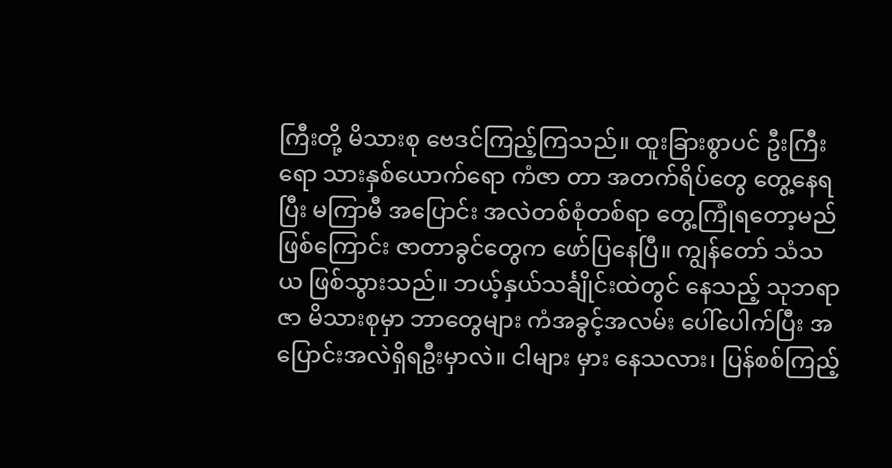ကြီးတို့ မိသားစု ဗေဒင်ကြည့်ကြသည်။ ထူးခြားစွာပင် ဦးကြီးရော သားနှစ်ယောက်ရော ကံဇာ တာ အတက်ရိပ်တွေ တွေ့နေရပြီး မကြာမီ အပြောင်း အလဲတစ်စုံတစ်ရာ တွေ့ကြုံရတော့မည်ဖြစ်ကြောင်း ဇာတာခွင်တွေက ဖော်ပြနေပြီ။ ကျွန်တော် သံသယ ဖြစ်သွားသည်။ ဘယ့်နှယ်သင်္ချိုင်းထဲတွင် နေသည့် သုဘရာဇာ မိသားစုမှာ ဘာတွေများ ကံအခွင့်အလမ်း ပေါ်ပေါက်ပြီး အပြောင်းအလဲရှိရဦးမှာလဲ။ ငါများ မှား နေသလား၊ ပြန်စစ်ကြည့်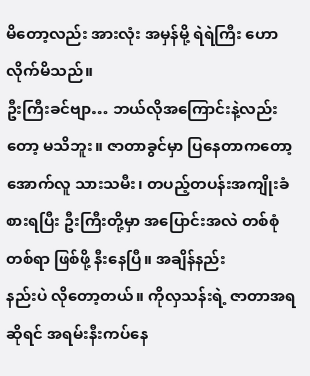မိတော့လည်း အားလုံး အမှန်မို့ ရဲရဲကြီး ဟောလိုက်မိသည်။
ဦးကြီးခင်ဗျာ… ဘယ်လိုအကြောင်းနဲ့လည်းတော့ မသိဘူး။ ဇာတာခွင်မှာ ပြနေတာကတော့ အောက်လူ သားသမီး၊ တပည့်တပန်းအကျိုးခံစားရပြီး ဦးကြီးတို့မှာ အပြောင်းအလဲ တစ်စုံတစ်ရာ ဖြစ်ဖို့ နီးနေပြီ။ အချိန်နည်း
နည်းပဲ လိုတော့တယ်။ ကိုလှသန်းရဲ့ ဇာတာအရဆိုရင် အရမ်းနီးကပ်နေ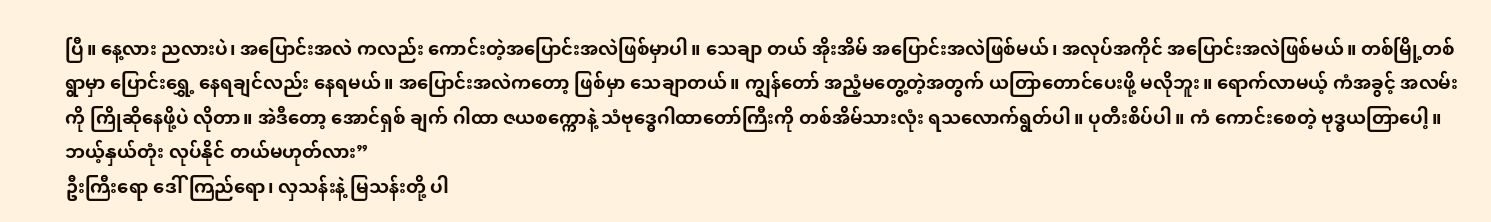ပြီ။ နေ့လား ညလားပဲ၊ အပြောင်းအလဲ ကလည်း ကောင်းတဲ့အပြောင်းအလဲဖြစ်မှာပါ။ သေချာ တယ် အိုးအိမ် အပြောင်းအလဲဖြစ်မယ်၊ အလုပ်အကိုင် အပြောင်းအလဲဖြစ်မယ်။ တစ်မြို့တစ်ရွာမှာ ပြောင်းရွှေ့ နေရချင်လည်း နေရမယ်။ အပြောင်းအလဲကတော့ ဖြစ်မှာ သေချာတယ်။ ကျွန်တော် အညံ့မတွေ့တဲ့အတွက် ယတြာတောင်ပေးဖို့ မလိုဘူး။ ရောက်လာမယ့် ကံအခွင့် အလမ်းကို ကြိုဆိုနေဖို့ပဲ လိုတာ။ အဲဒီတော့ အောင်ရှစ် ချက် ဂါထာ ဇယစက္ကောနဲ့ သံဗုဒ္ဓေဂါထာတော်ကြီးကို တစ်အိမ်သားလုံး ရသလောက်ရွတ်ပါ။ ပုတီးစိပ်ပါ။ ကံ ကောင်းစေတဲ့ ဗုဒ္ဓယတြာပေါ့။ ဘယ့်နှယ်တုံး လုပ်နိုင် တယ်မဟုတ်လား”
ဦးကြီးရော ဒေါ်ကြည်ရော၊ လှသန်းနဲ့ မြသန်းတို့ ပါ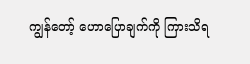ကျွန်တော့် ဟောပြောချက်ကို ကြားသိရ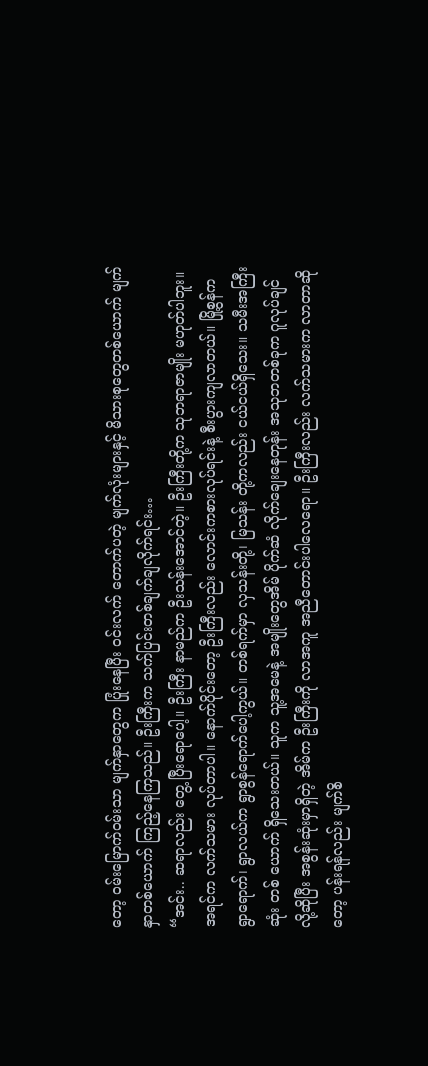တော့ ဝမ်းမြောက်ဝမ်းသာ မျက်နှာတွေက ပြုံးနေပြီး ဝင်းလက် တောက်ပတဲ့ မျက်လုံးများနှင့် မိသားစုတွေတစ်ယောက် မျက်နှာတစ်ယောက် ကြည့်နေကြသည်။ ဦးကြီးက သက်ပြင်းတစ်ချက်ချလိုက်ရင်း…
“အင်း.. ဆရာလည်း တွေ့ ပြီးရောပေါ့။ ဦးကြီး နာမည်က ဦးသန်းအောင်တဲ့။ ဦးကြီးတို့က သုဘရာဇာမျိုး မဟုတ်ပါဘူး။ အရင်က လက်သမား လုပ်တာပါ။ နောက်ပိုင်းတော့ ဦးကြီးလည်း လောင်းကစားလုပ်ရင်းနဲ့ စီးပွားကျလာတယ်။ မြို့စွန်က ရွာရောက်၊ ရွာလယ်က ရွာစွန်ရောက်ပေါ့ကွယ်။ တစ်ရက်မှာ လှသန်းတို့၊ မြသန်း တို့ကလည်း ငယ်ငယ်ရှိသေး။ သမီးအကြီးဆုံး တစ် ယောက် ရှိသေးတယ်။ သူက သူ့အမေနဲ့ အမျိုးတွေအိမ် ပိုက်ဆံ လိုက်ချေးနေတုန်း အသုဘတစ်ခုက ဂူလုပ်ချင် လို့ဆိုပြီး အစွန်းဆုံးမှာရှိတဲ့ အိမ်က ဦးကြီးကို လာအကူ အညီတောင်းပါလေရော။ ဦးကြီးလည်း လက်သမားက လာတာဆိုတော့ ပန်းရန်လည်း မျက်စိ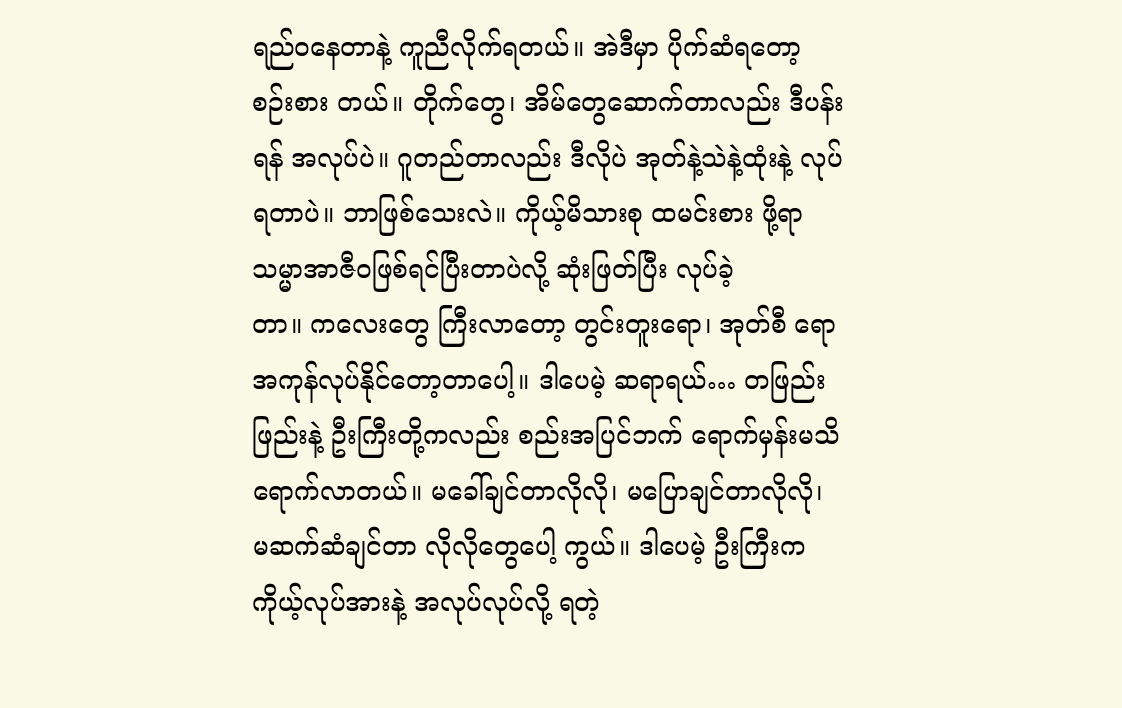ရည်ဝနေတာနဲ့ ကူညီလိုက်ရတယ်။ အဲဒီမှာ ပိုက်ဆံရတော့ စဉ်းစား တယ်။ တိုက်တွေ၊ အိမ်တွေဆောက်တာလည်း ဒီပန်းရန် အလုပ်ပဲ။ ဂူတည်တာလည်း ဒီလိုပဲ အုတ်နဲ့သဲနဲ့ထုံးနဲ့ လုပ်ရတာပဲ။ ဘာဖြစ်သေးလဲ။ ကိုယ့်မိသားစု ထမင်းစား ဖို့ရာ သမ္မာအာဇီဝဖြစ်ရင်ပြီးတာပဲလို့ ဆုံးဖြတ်ပြီး လုပ်ခဲ့
တာ။ ကလေးတွေ ကြီးလာတော့ တွင်းတူးရော၊ အုတ်စီ ရော အကုန်လုပ်နိုင်တော့တာပေါ့။ ဒါပေမဲ့ ဆရာရယ်… တဖြည်းဖြည်းနဲ့ ဦးကြီးတို့ကလည်း စည်းအပြင်ဘက် ရောက်မှန်းမသိ ရောက်လာတယ်။ မခေါ်ချင်တာလိုလို၊ မပြောချင်တာလိုလို၊ မဆက်ဆံချင်တာ လိုလိုတွေပေါ့ ကွယ်။ ဒါပေမဲ့ ဦးကြီးက ကိုယ့်လုပ်အားနဲ့ အလုပ်လုပ်လို့ ရတဲ့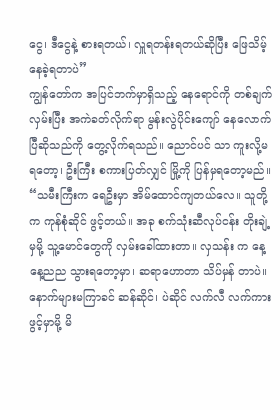ငွေ၊ ဒီငွေနဲ့ စားရတယ်၊ လှူရတန်းရတယ်ဆိုပြီး ဖြေသိမ့်နေခဲ့ရတာပဲ”
ကျွန်တော်က အပြင်ဘက်မှာရှိသည့် နေရောင်ကို တစ်ချက်လှမ်းပြီး အကဲခတ်လိုက်ရာ မွန်းလွဲပိုင်းကျော် နေလောက်ပြီဆိုသည်ကို တွေ့လိုက်ရသည်။ ညောင်ပင် သာ ကူးလို့မရတော့၊ ဦးကြီး စကားပြတ်လျှင် မြို့ကို ပြန်မှရတော့မည်။
“သမီးကြီးက ရေဦးမှာ အိမ်ထောင်ကျတယ်လေ။ သူတို့က ကုန်စုံဆိုင် ဖွင့်တယ်။ အခု စက်သုံးဆီလုပ်ငန်း တိုးချဲ့မှမို့ သူ့မောင်တွေကို လှမ်းခေါ်ထားတာ။ လှသန်း က နေ့နေ့ညည သွားရတော့မှာ၊ ဆရာဟောတာ သိပ်မှန် တာပဲ။ နောက်များမကြာခင် ဆန်ဆိုင်၊ ပဲဆိုင် လက်လီ လက်ကားဖွင့်မှာမို့ မိ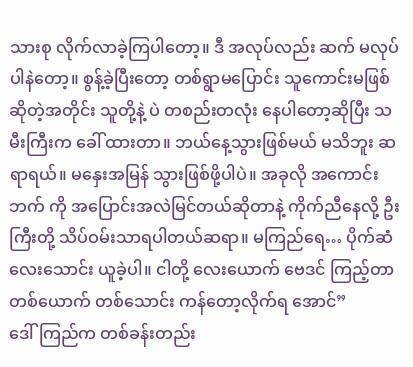သားစု လိုက်လာခဲ့ကြပါတော့။ ဒီ အလုပ်လည်း ဆက် မလုပ်ပါနဲတော့။ စွန့်ခဲ့ပြီးတော့ တစ်ရွာမပြောင်း သူကောင်းမဖြစ်ဆိုတဲ့အတိုင်း သူတို့နဲ့ ပဲ တစည်းတလုံး နေပါတော့ဆိုပြီး သမီးကြီးက ခေါ် ထားတာ။ ဘယ်နေ့သွားဖြစ်မယ် မသိဘူး ဆရာရယ်။ မနှေးအမြန် သွားဖြစ်ဖို့ပါပဲ။ အခုလို အကောင်းဘက် ကို အပြောင်းအလဲမြင်တယ်ဆိုတာနဲ့ ကိုက်ညီနေလို့ ဦးကြီးတို့ သိပ်ဝမ်းသာရပါတယ်ဆရာ။ မကြည်ရေ… ပိုက်ဆံလေးသောင်း ယူခဲ့ပါ။ ငါတို့ လေးယောက် ဗေဒင် ကြည့်တာ တစ်ယောက် တစ်သောင်း ကန်တော့လိုက်ရ အောင်”
ဒေါ်ကြည်က တစ်ခန်းတည်း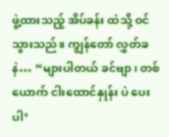ဖွဲ့ထားသည့် အိပ်ခန်း ထဲသို့ ဝင်သွားသည်။ ကျွန်တော် လွှတ်ခနဲ… “များပါတယ် ခင်ဗျာ၊ တစ်ယောက် ငါးထောင်နှုန်း ပဲ ပေးပါ’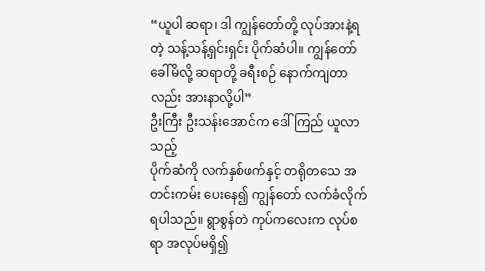“ယူပါ ဆရာ၊ ဒါ ကျွန်တော်တို့ လုပ်အားနဲ့ရတဲ့ သန့်သန့်ရှင်းရှင်း ပိုက်ဆံပါ။ ကျွန်တော် ခေါ်မိလို့ ဆရာတို့ ခရီးစဉ် နောက်ကျတာလည်း အားနာလို့ပါ”
ဦးကြီး ဦးသန်းအောင်က ဒေါ်ကြည် ယူလာသည့်
ပိုက်ဆံကို လက်နှစ်ဖက်နှင့် တရိုတသေ အတင်းကမ်း ပေးနေ၍ ကျွန်တော် လက်ခံလိုက်ရပါသည်။ ရွာစွန်တဲ ကုပ်ကလေးက လုပ်စရာ အလုပ်မရှိ၍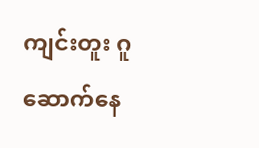ကျင်းတူး ဂူ ဆောက်နေ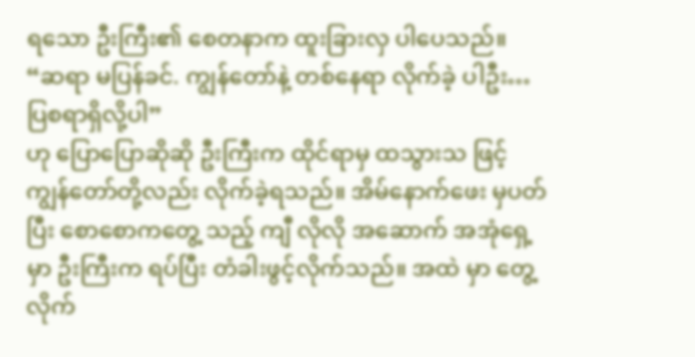ရသော ဦးကြီး၏ စေတနာက ထူးခြားလှ ပါပေသည်။
“ဆရာ မပြန်ခင်. ကျွန်တော်နဲ့ တစ်နေရာ လိုက်ခဲ့ ပါဦး… ပြစရာရှိလို့ပါ”
ဟု ပြောပြောဆိုဆို ဦးကြီးက ထိုင်ရာမှ ထသွားသ ဖြင့် ကျွန်တော်တို့လည်း လိုက်ခဲ့ရသည်။ အိမ်နောက်ဖေး မှပတ်ပြီး စောစောကတွေ့ သည့် ကျီ လိုလို အဆောက် အအုံရှေ့မှာ ဦးကြီးက ရပ်ပြီး တံခါးဖွင့်လိုက်သည်။ အထဲ မှာ တွေ့လိုက်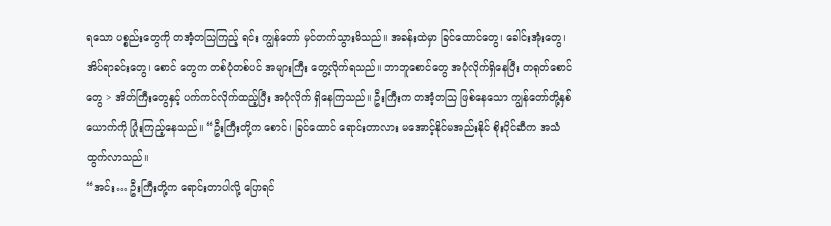ရသော ပစ္စည်းတွေကို တအံ့တသြကြည့် ရင်း ကျွန်တော် မှင်တက်သွားမိသည်။ အခန်းထဲမှာ ခြင်ထောင်တွေ၊ ခေါင်းအုံးတွေ၊ အိပ်ရာခင်းတွေ၊ စောင် တွေက တစ်ပုံတစ်ပင် အများကြီး တွေ့လိုက်ရသည်။ ဘာဘူစောင်တွေ အပုံလိုက်ရှိနေပြီး တရုတ်စောင်တွေ > အိတ်ကြီးတွေနှင့် ပက်ကင်လိုက်ထည့်ပြီး အပုံလိုက် ရှိနေကြသည်။ ဦးကြီးက တအံ့တသြ ဖြစ်နေသော ကျွန်တော်တို့နှစ်ယောက်ကို ပြုံးကြည့်နေသည်။ “ဦးကြီးတို့က စောင်၊ ခြင်ထောင် ရောင်းတာလား မအောင့်နိုင်မအည်းနိုင် စိုးပိုင်ဆီက အသံထွက်လာသည်။
“အင်း… ဦးကြီးတို့က ရောင်းတာပါလို့ ပြောရင်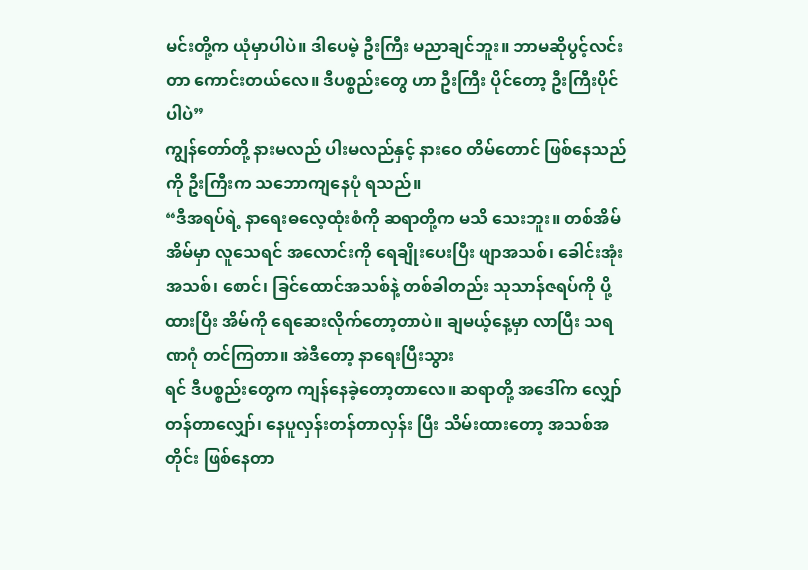မင်းတို့က ယုံမှာပါပဲ။ ဒါပေမဲ့ ဦးကြီး မညာချင်ဘူး။ ဘာမဆိုပွင့်လင်းတာ ကောင်းတယ်လေ။ ဒီပစ္စည်းတွေ ဟာ ဦးကြီး ပိုင်တော့ ဦးကြီးပိုင်ပါပဲ”
ကျွန်တော်တို့ နားမလည် ပါးမလည်နှင့် နားဝေ တိမ်တောင် ဖြစ်နေသည်ကို ဦးကြီးက သဘောကျနေပုံ ရသည်။
“ဒီအရပ်ရဲ့ နာရေးဓလေ့ထုံးစံကို ဆရာတို့က မသိ သေးဘူး။ တစ်အိမ်အိမ်မှာ လူသေရင် အလောင်းကို ရေချိုးပေးပြီး ဖျာအသစ်၊ ခေါင်းအုံး အသစ်၊ စောင်၊ ခြင်ထောင်အသစ်နဲ့ တစ်ခါတည်း သုသာန်ဇရပ်ကို ပို့ ထားပြီး အိမ်ကို ရေဆေးလိုက်တော့တာပဲ။ ချမယ့်နေ့မှာ လာပြီး သရဏဂုံ တင်ကြတာ။ အဲဒီတော့ နာရေးပြီးသွား
ရင် ဒီပစ္စည်းတွေက ကျန်နေခဲ့တော့တာလေ။ ဆရာတို့ အဒေါ်က လျှော်တန်တာလျှော်၊ နေပူလှန်းတန်တာလှန်း ပြီး သိမ်းထားတော့ အသစ်အတိုင်း ဖြစ်နေတာ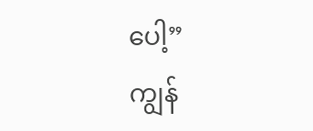ပေါ့”
ကျွန်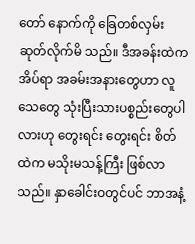တော် နောက်ကို ခြေတစ်လှမ်း ဆုတ်လိုက်မိ သည်။ ဒီအခန်းထဲက အိပ်ရာ အခမ်းအနားတွေဟာ လူသေတွေ သုံးပြီးသားပစ္စည်းတွေပါလားဟု တွေးရင်း တွေးရင်း စိတ်ထဲက မသိုးမသန့်ကြီး ဖြစ်လာသည်။ နှာခေါင်းဝတွင်ပင် ဘာအနံ့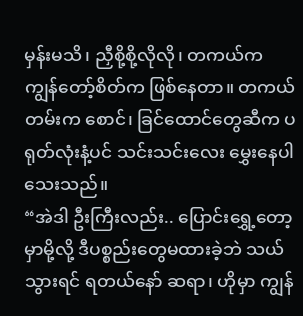မှန်းမသိ၊ ညှီစို့စို့လိုလို၊ တကယ်က ကျွန်တော့်စိတ်က ဖြစ်နေတာ။ တကယ် တမ်းက စောင်၊ ခြင်ထောင်တွေဆီက ပရုတ်လုံးနံ့ပင် သင်းသင်းလေး မွှေးနေပါသေးသည်။
“အဲဒါ ဦးကြီးလည်း.. ပြောင်းရွှေ့တော့မှာမို့လို့ ဒီပစ္စည်းတွေမထားခဲ့ဘဲ သယ်သွားရင် ရတယ်နော် ဆရာ၊ ဟိုမှာ ကျွန်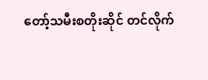တော့်သမီးစတိုးဆိုင် တင်လိုက်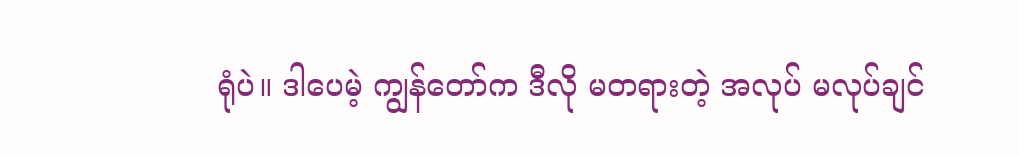ရုံပဲ။ ဒါပေမဲ့ ကျွန်တော်က ဒီလို မတရားတဲ့ အလုပ် မလုပ်ချင်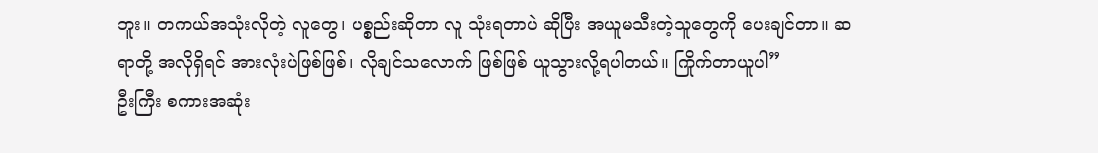ဘူး။ တကယ်အသုံးလိုတဲ့ လူတွေ၊ ပစ္စည်းဆိုတာ လူ သုံးရတာပဲ ဆိုပြီး အယူမသီးတဲ့သူတွေကို ပေးချင်တာ။ ဆရာတို့ အလိုရှိရင် အားလုံးပဲဖြစ်ဖြစ်၊ လိုချင်သလောက် ဖြစ်ဖြစ် ယူသွားလို့ရပါတယ်။ ကြိုက်တာယူပါ”
ဦးကြီး စကားအဆုံး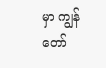မှာ ကျွန်တော်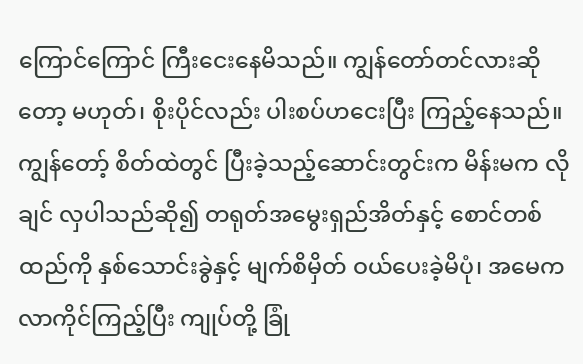ကြောင်ကြောင် ကြီးငေးနေမိသည်။ ကျွန်တော်တင်လားဆိုတော့ မဟုတ်၊ စိုးပိုင်လည်း ပါးစပ်ဟငေးပြီး ကြည့်နေသည်။ ကျွန်တော့် စိတ်ထဲတွင် ပြီးခဲ့သည့်ဆောင်းတွင်းက မိန်းမက လိုချင် လှပါသည်ဆို၍ တရုတ်အမွေးရှည်အိတ်နှင့် စောင်တစ် ထည်ကို နှစ်သောင်းခွဲနှင့် မျက်စိမှိတ် ဝယ်ပေးခဲ့မိပုံ၊ အမေက လာကိုင်ကြည့်ပြီး ကျုပ်တို့ ခြုံ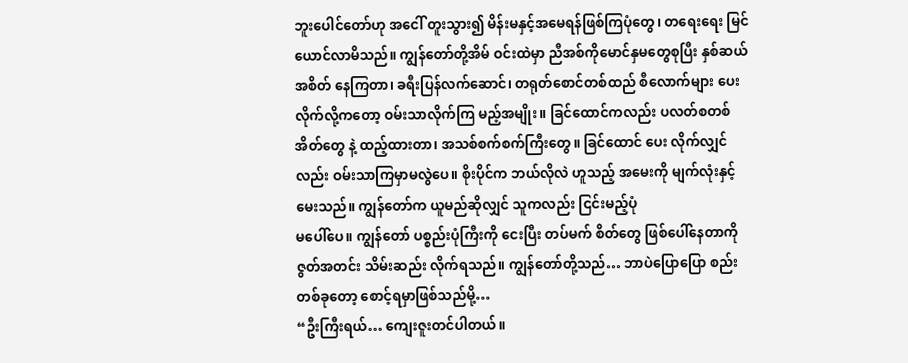ဘူးပေါင်တော်ဟု အငေါ် တူးသွား၍ မိန်းမနှင့်အမေရန်ဖြစ်ကြပုံတွေ၊ တရေးရေး မြင်ယောင်လာမိသည်။ ကျွန်တော်တို့အိမ် ဝင်းထဲမှာ ညီအစ်ကိုမောင်နှမတွေစုပြီး နှစ်ဆယ် အစိတ် နေကြတာ၊ ခရီးပြန်လက်ဆောင်၊ တရုတ်စောင်တစ်ထည် စီလောက်များ ပေးလိုက်လို့ကတော့ ဝမ်းသာလိုက်ကြ မည့်အမျိုး။ ခြင်ထောင်ကလည်း ပလတ်စတစ်အိတ်တွေ နဲ့ ထည့်ထားတာ၊ အသစ်စက်စက်ကြီးတွေ။ ခြင်ထောင် ပေး လိုက်လျှင်လည်း ဝမ်းသာကြမှာမလွဲပေ။ စိုးပိုင်က ဘယ်လိုလဲ ဟူသည့် အမေးကို မျက်လုံးနှင့်မေးသည်။ ကျွန်တော်က ယူမည်ဆိုလျှင် သူကလည်း ငြင်းမည့်ပုံ
မပေါ်ပေ။ ကျွန်တော် ပစ္စည်းပုံကြီးကို ငေးပြီး တပ်မက် စိတ်တွေ ဖြစ်ပေါ်နေတာကို ဇွတ်အတင်း သိမ်းဆည်း လိုက်ရသည်။ ကျွန်တော်တို့သည်… ဘာပဲပြောပြော စည်းတစ်ခုတော့ စောင့်ရမှာဖြစ်သည်မို့…
“ဦးကြီးရယ်… ကျေးဇူးတင်ပါတယ်။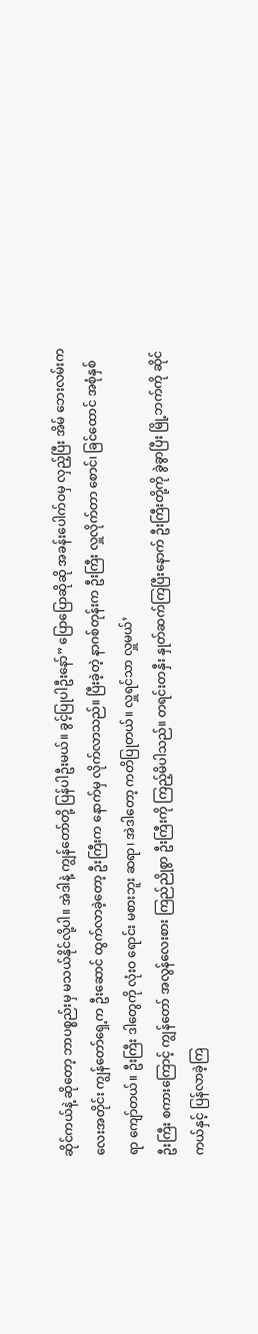ဆိုင်ကယ်နဲ့ ဆိုတော့ ဘာပစ္စည်းမှ မသယ်နိုင်လို့ပါ။ အဲဒါနဲ့ ကျွန်တော်တို့ ပြန်ပါဦးမယ်။ ခွင့်ပြုပါဦးနော်” ပြောပြောဆိုဆို အခန်းပေါက်ဝမှ လှည့်ပြီး အိမ် ဘေးလမ်းကလေးအတိုင်း ကျွန်တော်ရှေ့က ဦးဆောင် ထွက်လာခဲ့တော့ ဦးကြီးက နောက်မှ လိုက်လာသည်။ ပြီးခဲ့တဲ့ နာဂစ်တုန်းက ဦးကြီး လှူလိုက်တာ စောင်၊ ခြင်ထောင် အစုံနှစ်ရာ ကျော်တယ်။ ဦးကြီး ဒါတွေကို လုံးဝ ရောင်း မစားဘူး ဆရာ၊ အဲဒါတော့ ကတိပြုတယ်။ လှူရင်သာ လှူမယ်’
ဦးကြီး စကားကြောင့် ကျွန်တော် အလွန်လေးစား ကြည်ညိုစွာ ဦးကြီးကို ကြည့်မိပါသည်။ တရင်းတနှီး နှုတ်ဆက်ကြပြီးနောက် ဦးကြီးတို့ကို ခွဲခွာပြီး မြို့ဘက်ကို ဆိုင်ကယ်နှင့် ပြန်လာခဲ့ကြ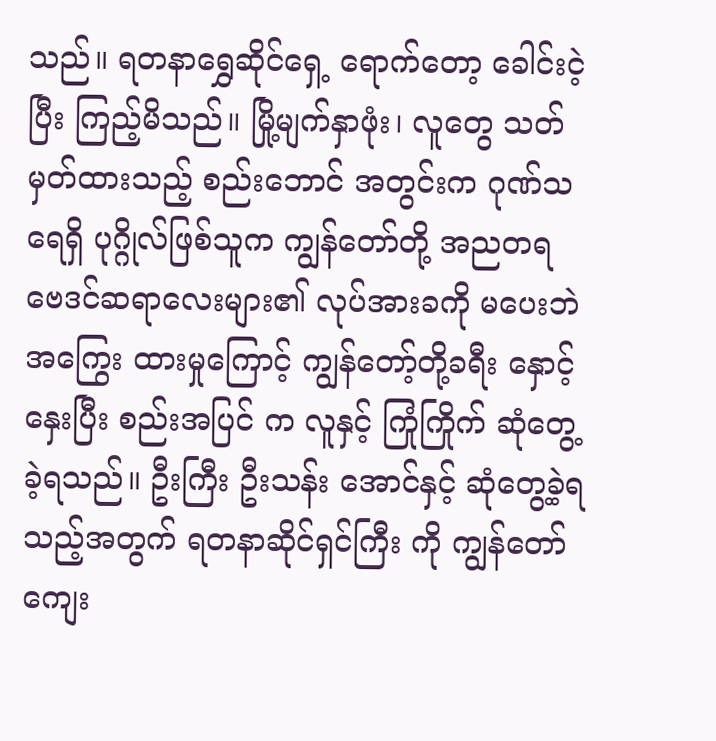သည်။ ရတနာရွှေဆိုင်ရှေ့ ရောက်တော့ ခေါင်းငဲ့ပြီး ကြည့်မိသည်။ မြို့မျက်နှာဖုံး၊ လူတွေ သတ်မှတ်ထားသည့် စည်းဘောင် အတွင်းက ဂုဏ်သရေရှိ ပုဂ္ဂိုလ်ဖြစ်သူက ကျွန်တော်တို့ အညတရ ဗေဒင်ဆရာလေးများ၏ လုပ်အားခကို မပေးဘဲ အကြွေး ထားမှုကြောင့် ကျွန်တော့်တို့ခရီး နှောင့်နှေးပြီး စည်းအပြင် က လူနှင့် ကြုံကြိုက် ဆုံတွေ့ ခဲ့ရသည်။ ဦးကြီး ဦးသန်း အောင်နှင့် ဆုံတွေ့ခဲ့ရသည့်အတွက် ရတနာဆိုင်ရှင်ကြီး ကို ကျွန်တော် ကျေး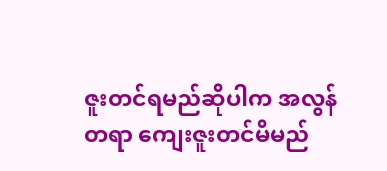ဇူးတင်ရမည်ဆိုပါက အလွန်တရာ ကျေးဇူးတင်မိမည်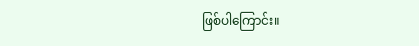ဖြစ်ပါကြောင်း။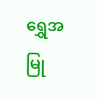ရွှေအမြု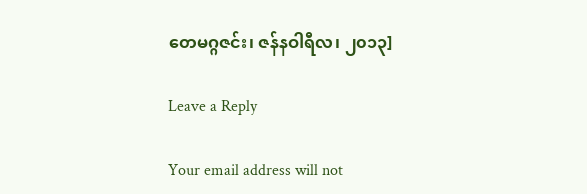တေမဂ္ဂဇင်း၊ ဇန်နဝါရီလ၊ ၂၀၁၃]

Leave a Reply

Your email address will not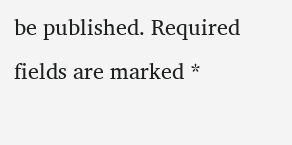be published. Required fields are marked *